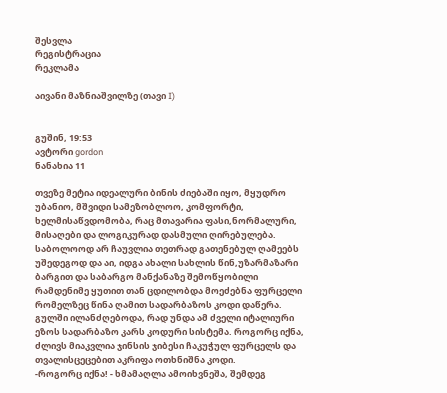შესვლა
რეგისტრაცია
რეკლამა

აივანი მაზნიაშვილზე (თავი I)


გუშინ, 19:53
ავტორი gordon
ნანახია 11

თვეზე მეტია იდეალური ბინის ძიებაში იყო, მყუდრო უბანიო, მშვიდი სამეზობლოო, კომფორტი, ხელმისაწვდომობა, რაც მთავარია ფასი,ნორმალური, მისაღები და ლოგიკურად დასმული ღირებულება. საბოლოოდ არ ჩაუვლია თეთრად გათენებულ ღამეებს უშედეგოდ და აი, იდგა ახალი სახლის წინ,უზარმაზარი ბარგით და საბარგო მანქანაზე შემოწყობილი რამდენიმე ყუთით თან ცდილობდა მოეძებნა ფურცელი რომელზეც წინა ღამით სადარბაზოს კოდი დაწერა. გულში ილანძღებოდა, რად უნდა ამ ძველი იტალიური ეზოს სადარბაზო კარს კოდური სისტემა. როგორც იქნა, ძლივს მიაკვლია ჯინსის ჯიბესი ჩაკუჭულ ფურცელს და თვალისცეცებით აკრიფა ოთხნიშნა კოდი.
-როგორც იქნა! - ხმამაღლა ამოიხვნეშა, შემდეგ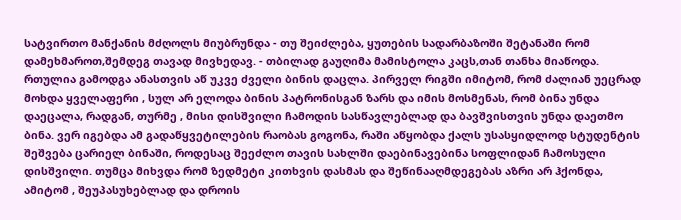სატვირთო მანქანის მძღოლს მიუბრუნდა - თუ შეიძლება, ყუთების სადარბაზოში შეტანაში რომ დამეხმაროთ,შემდეგ თავად მივხედავ. - თბილად გაუღიმა მამისტოლა კაცს,თან თანხა მიაწოდა.
რთულია გამოდგა ანასთვის აწ უკვე ძველი ბინის დაცლა. პირველ რიგში იმიტომ, რომ ძალიან უეცრად მოხდა ყველაფერი , სულ არ ელოდა ბინის პატრონისგან ზარს და იმის მოსმენას, რომ ბინა უნდა დაეცალა, რადგან, თურმე , მისი დისშვილი ჩამოდის სასწავლებლად და ბავშვისთვის უნდა დაეთმო ბინა. ვერ იგებდა ამ გადაწყვეტილების რაობას გოგონა, რაში აწყობდა ქალს უსასყიდლოდ სტუდენტის შეშვება ცარიელ ბინაში, როდესაც შეეძლო თავის სახლში დაებინავებინა სოფლიდან ჩამოსული დისშვილი. თუმცა მიხვდა რომ ზედმეტი კითხვის დასმას და შეწინააღმდეგებას აზრი არ ჰქონდა, ამიტომ , შეუპასუხებლად და დროის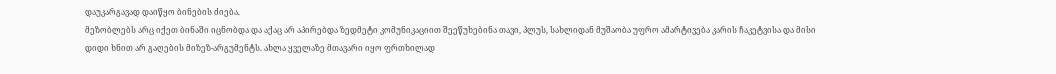დაუკარგავად დაიწყო ბინების ძიება.
მეზობლებს არც იქეთ ბინაში იცნობდა და აქაც არ აპირებდა ზედმეტი კომუნიკაციით შეეწუხებინა თავი, პლუს, სახლიდან მუშაობა უფრო ამარტივება კარის ჩაკეტვისა და მისი დიდი ხნით არ გაღების მიზეზ-არგუმენტს. ახლა ყველაზე მთავარი იყო ფრთხილად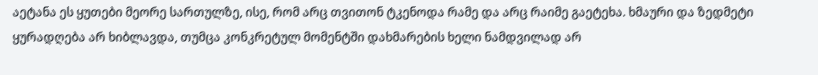აეტანა ეს ყუთები მეორე სართულზე, ისე, რომ არც თვითონ ტკენოდა რამე და არც რაიმე გაეტეხა. ხმაური და ზედმეტი ყურადღება არ ხიბლავდა, თუმცა კონკრეტულ მომენტში დახმარების ხელი ნამდვილად არ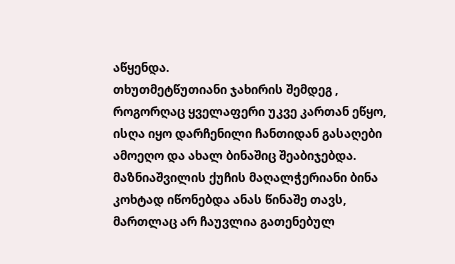აწყენდა.
თხუთმეტწუთიანი ჯახირის შემდეგ , როგორღაც ყველაფერი უკვე კართან ეწყო, ისღა იყო დარჩენილი ჩანთიდან გასაღები ამოეღო და ახალ ბინაშიც შეაბიჯებდა.
მაზნიაშვილის ქუჩის მაღალჭერიანი ბინა კოხტად იწონებდა ანას წინაშე თავს, მართლაც არ ჩაუვლია გათენებულ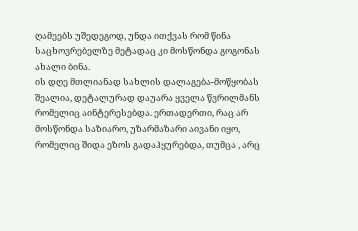ღამეებს უშედეგოდ, უნდა ითქვას რომ წინა საცხოვრებელზე მეტადაც კი მოსწონდა გოგონას ახალი ბინა.
ის დღე მთლიანად სახლის დალაგება-მოწყობას შეალია, დეტალურად დაუარა ყველა წვრილმანს რომელიც აინტერესებდა. ერთადერთი, რაც არ მოსწონდა საზიარო, უზარმაზარი აივანი იყო, რომელიც შიდა ეზოს გადაჰყურებდა, თუმცა , არც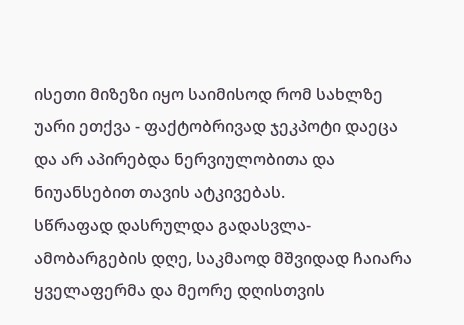ისეთი მიზეზი იყო საიმისოდ რომ სახლზე უარი ეთქვა - ფაქტობრივად ჯეკპოტი დაეცა და არ აპირებდა ნერვიულობითა და ნიუანსებით თავის ატკივებას.
სწრაფად დასრულდა გადასვლა-ამობარგების დღე, საკმაოდ მშვიდად ჩაიარა ყველაფერმა და მეორე დღისთვის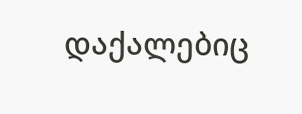დაქალებიც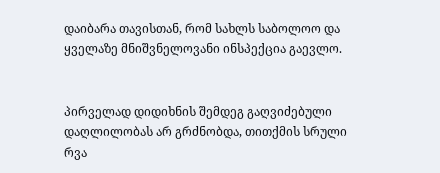დაიბარა თავისთან, რომ სახლს საბოლოო და ყველაზე მნიშვნელოვანი ინსპექცია გაევლო.


პირველად დიდიხნის შემდეგ გაღვიძებული დაღლილობას არ გრძნობდა, თითქმის სრული რვა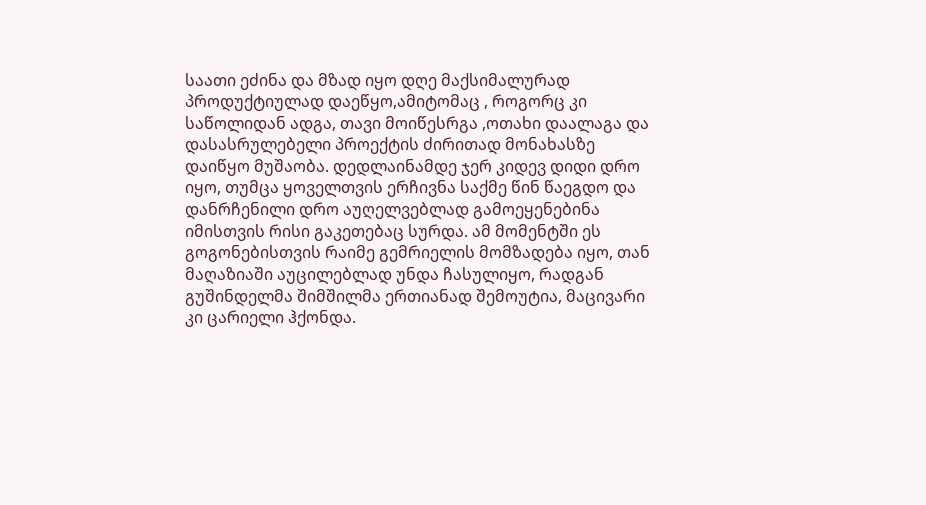საათი ეძინა და მზად იყო დღე მაქსიმალურად პროდუქტიულად დაეწყო,ამიტომაც , როგორც კი საწოლიდან ადგა, თავი მოიწესრგა ,ოთახი დაალაგა და დასასრულებელი პროექტის ძირითად მონახასზე დაიწყო მუშაობა. დედლაინამდე ჯერ კიდევ დიდი დრო იყო, თუმცა ყოველთვის ერჩივნა საქმე წინ წაეგდო და დანრჩენილი დრო აუღელვებლად გამოეყენებინა იმისთვის რისი გაკეთებაც სურდა. ამ მომენტში ეს გოგონებისთვის რაიმე გემრიელის მომზადება იყო, თან მაღაზიაში აუცილებლად უნდა ჩასულიყო, რადგან გუშინდელმა შიმშილმა ერთიანად შემოუტია, მაცივარი კი ცარიელი ჰქონდა.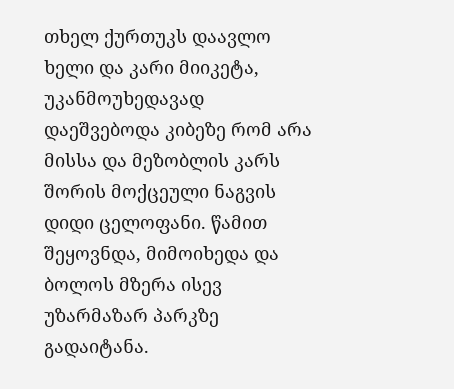თხელ ქურთუკს დაავლო ხელი და კარი მიიკეტა, უკანმოუხედავად დაეშვებოდა კიბეზე რომ არა მისსა და მეზობლის კარს შორის მოქცეული ნაგვის დიდი ცელოფანი. წამით შეყოვნდა, მიმოიხედა და ბოლოს მზერა ისევ უზარმაზარ პარკზე გადაიტანა.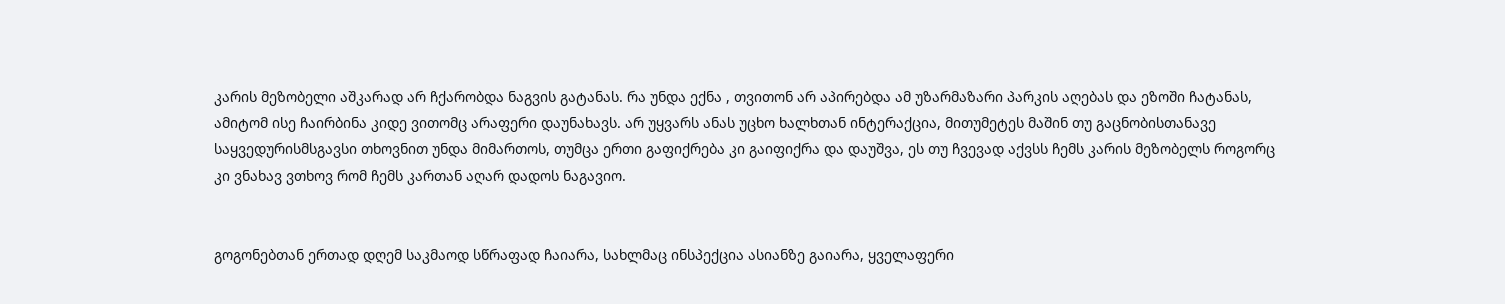კარის მეზობელი აშკარად არ ჩქარობდა ნაგვის გატანას. რა უნდა ექნა , თვითონ არ აპირებდა ამ უზარმაზარი პარკის აღებას და ეზოში ჩატანას, ამიტომ ისე ჩაირბინა კიდე ვითომც არაფერი დაუნახავს. არ უყვარს ანას უცხო ხალხთან ინტერაქცია, მითუმეტეს მაშინ თუ გაცნობისთანავე საყვედურისმსგავსი თხოვნით უნდა მიმართოს, თუმცა ერთი გაფიქრება კი გაიფიქრა და დაუშვა, ეს თუ ჩვევად აქვსს ჩემს კარის მეზობელს როგორც კი ვნახავ ვთხოვ რომ ჩემს კართან აღარ დადოს ნაგავიო.


გოგონებთან ერთად დღემ საკმაოდ სწრაფად ჩაიარა, სახლმაც ინსპექცია ასიანზე გაიარა, ყველაფერი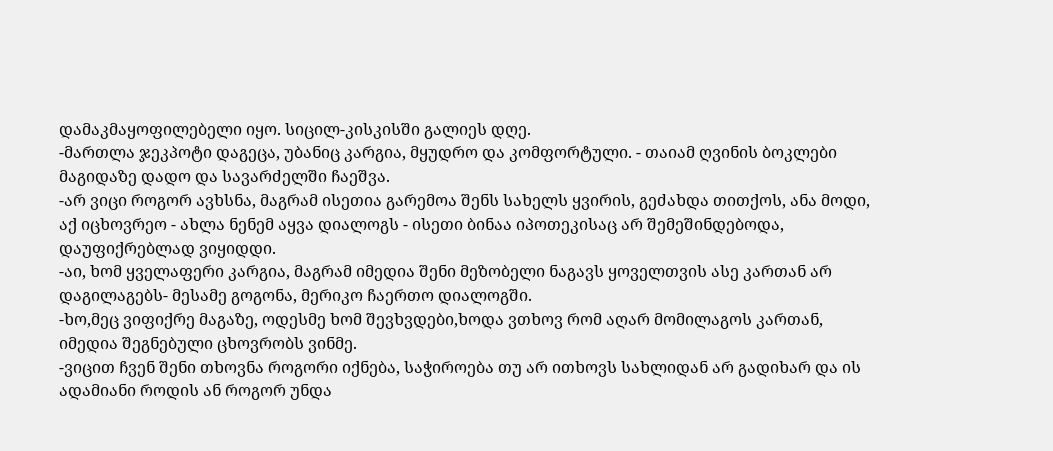დამაკმაყოფილებელი იყო. სიცილ-კისკისში გალიეს დღე.
-მართლა ჯეკპოტი დაგეცა, უბანიც კარგია, მყუდრო და კომფორტული. - თაიამ ღვინის ბოკლები მაგიდაზე დადო და სავარძელში ჩაეშვა.
-არ ვიცი როგორ ავხსნა, მაგრამ ისეთია გარემოა შენს სახელს ყვირის, გეძახდა თითქოს, ანა მოდი, აქ იცხოვრეო - ახლა ნენემ აყვა დიალოგს - ისეთი ბინაა იპოთეკისაც არ შემეშინდებოდა, დაუფიქრებლად ვიყიდდი.
-აი, ხომ ყველაფერი კარგია, მაგრამ იმედია შენი მეზობელი ნაგავს ყოველთვის ასე კართან არ დაგილაგებს- მესამე გოგონა, მერიკო ჩაერთო დიალოგში.
-ხო,მეც ვიფიქრე მაგაზე, ოდესმე ხომ შევხვდები,ხოდა ვთხოვ რომ აღარ მომილაგოს კართან, იმედია შეგნებული ცხოვრობს ვინმე.
-ვიცით ჩვენ შენი თხოვნა როგორი იქნება, საჭიროება თუ არ ითხოვს სახლიდან არ გადიხარ და ის ადამიანი როდის ან როგორ უნდა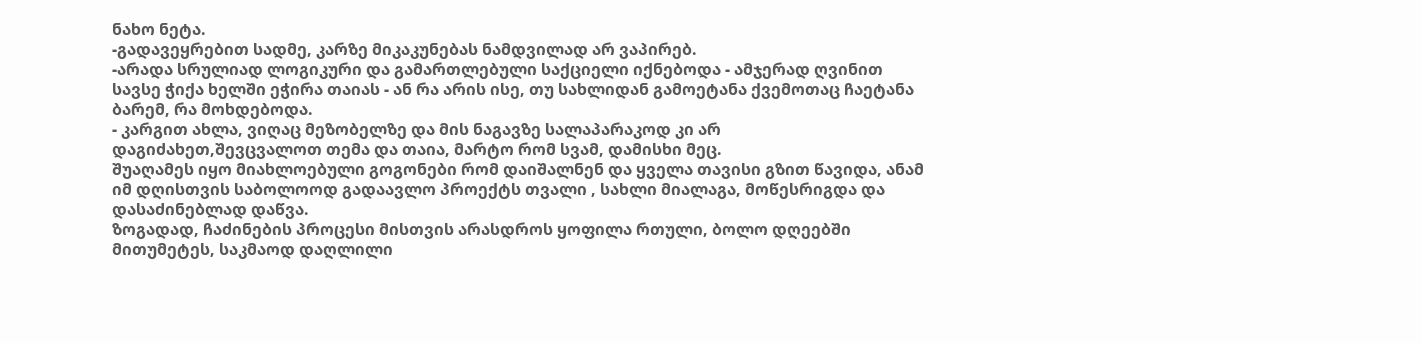ნახო ნეტა.
-გადავეყრებით სადმე, კარზე მიკაკუნებას ნამდვილად არ ვაპირებ.
-არადა სრულიად ლოგიკური და გამართლებული საქციელი იქნებოდა - ამჯერად ღვინით სავსე ჭიქა ხელში ეჭირა თაიას - ან რა არის ისე, თუ სახლიდან გამოეტანა ქვემოთაც ჩაეტანა ბარემ, რა მოხდებოდა.
- კარგით ახლა, ვიღაც მეზობელზე და მის ნაგავზე სალაპარაკოდ კი არ დაგიძახეთ,შევცვალოთ თემა და თაია, მარტო რომ სვამ, დამისხი მეც.
შუაღამეს იყო მიახლოებული გოგონები რომ დაიშალნენ და ყველა თავისი გზით წავიდა, ანამ იმ დღისთვის საბოლოოდ გადაავლო პროექტს თვალი , სახლი მიალაგა, მოწესრიგდა და დასაძინებლად დაწვა.
ზოგადად, ჩაძინების პროცესი მისთვის არასდროს ყოფილა რთული, ბოლო დღეებში მითუმეტეს, საკმაოდ დაღლილი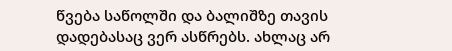წვება საწოლში და ბალიშზე თავის დადებასაც ვერ ასწრებს. ახლაც არ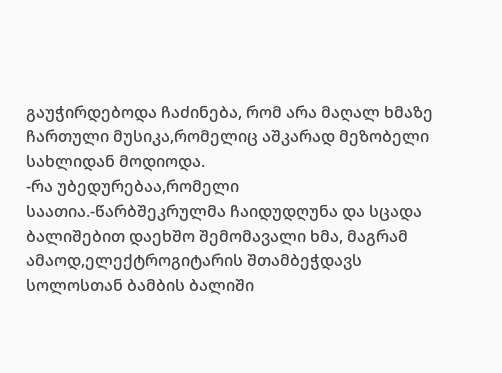გაუჭირდებოდა ჩაძინება, რომ არა მაღალ ხმაზე ჩართული მუსიკა,რომელიც აშკარად მეზობელი სახლიდან მოდიოდა.
-რა უბედურებაა,რომელი საათია.-წარბშეკრულმა ჩაიდუდღუნა და სცადა ბალიშებით დაეხშო შემომავალი ხმა, მაგრამ ამაოდ,ელექტროგიტარის შთამბეჭდავს სოლოსთან ბამბის ბალიში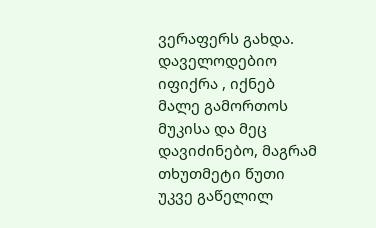ვერაფერს გახდა. დაველოდებიო იფიქრა , იქნებ მალე გამორთოს მუკისა და მეც დავიძინებო, მაგრამ თხუთმეტი წუთი უკვე გაწელილ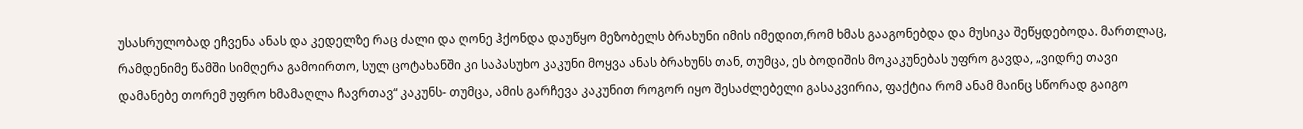უსასრულობად ეჩვენა ანას და კედელზე რაც ძალი და ღონე ჰქონდა დაუწყო მეზობელს ბრახუნი იმის იმედით,რომ ხმას გააგონებდა და მუსიკა შეწყდებოდა. მართლაც, რამდენიმე წამში სიმღერა გამოირთო, სულ ცოტახანში კი საპასუხო კაკუნი მოყვა ანას ბრახუნს თან, თუმცა, ეს ბოდიშის მოკაკუნებას უფრო გავდა, „ვიდრე თავი დამანებე თორემ უფრო ხმამაღლა ჩავრთავ“ კაკუნს- თუმცა, ამის გარჩევა კაკუნით როგორ იყო შესაძლებელი გასაკვირია, ფაქტია რომ ანამ მაინც სწორად გაიგო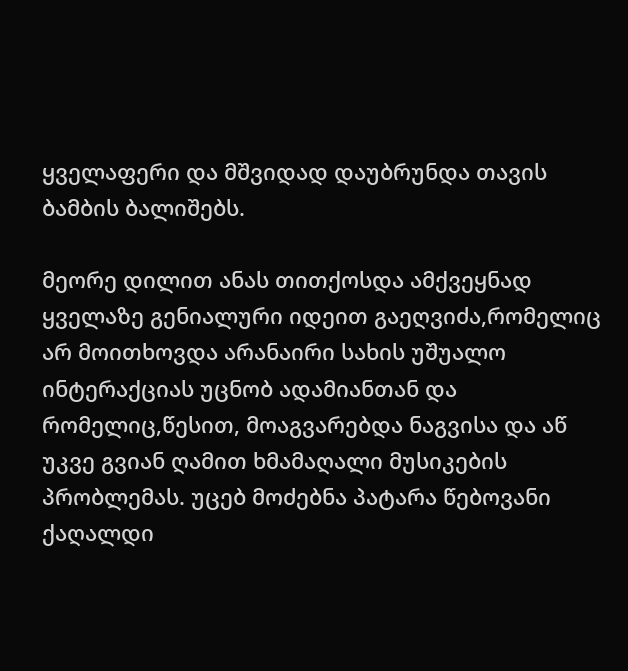ყველაფერი და მშვიდად დაუბრუნდა თავის ბამბის ბალიშებს.

მეორე დილით ანას თითქოსდა ამქვეყნად ყველაზე გენიალური იდეით გაეღვიძა,რომელიც არ მოითხოვდა არანაირი სახის უშუალო ინტერაქციას უცნობ ადამიანთან და რომელიც,წესით, მოაგვარებდა ნაგვისა და აწ უკვე გვიან ღამით ხმამაღალი მუსიკების პრობლემას. უცებ მოძებნა პატარა წებოვანი ქაღალდი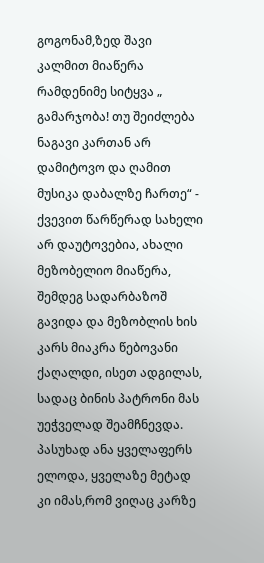გოგონამ,ზედ შავი კალმით მიაწერა რამდენიმე სიტყვა „ გამარჯობა! თუ შეიძლება ნაგავი კართან არ დამიტოვო და ღამით მუსიკა დაბალზე ჩართე“ - ქვევით წარწერად სახელი არ დაუტოვებია, ახალი მეზობელიო მიაწერა, შემდეგ სადარბაზოშ გავიდა და მეზობლის ხის კარს მიაკრა წებოვანი ქაღალდი, ისეთ ადგილას, სადაც ბინის პატრონი მას უეჭველად შეამჩნევდა. პასუხად ანა ყველაფერს ელოდა, ყველაზე მეტად კი იმას,რომ ვიღაც კარზე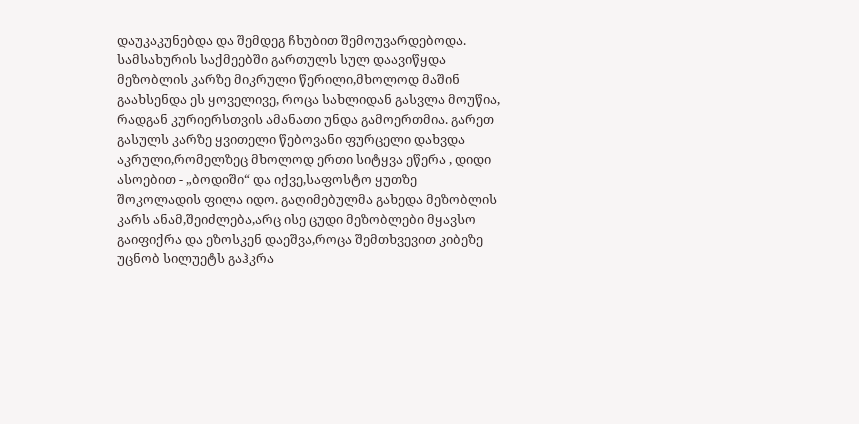დაუკაკუნებდა და შემდეგ ჩხუბით შემოუვარდებოდა.
სამსახურის საქმეებში გართულს სულ დაავიწყდა მეზობლის კარზე მიკრული წერილი,მხოლოდ მაშინ გაახსენდა ეს ყოველივე, როცა სახლიდან გასვლა მოუწია, რადგან კურიერსთვის ამანათი უნდა გამოერთმია. გარეთ გასულს კარზე ყვითელი წებოვანი ფურცელი დახვდა აკრული,რომელზეც მხოლოდ ერთი სიტყვა ეწერა , დიდი ასოებით - „ბოდიში“ და იქვე,საფოსტო ყუთზე შოკოლადის ფილა იდო. გაღიმებულმა გახედა მეზობლის კარს ანამ,შეიძლება,არც ისე ცუდი მეზობლები მყავსო გაიფიქრა და ეზოსკენ დაეშვა,როცა შემთხვევით კიბეზე უცნობ სილუეტს გაჰკრა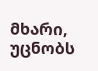მხარი, უცნობს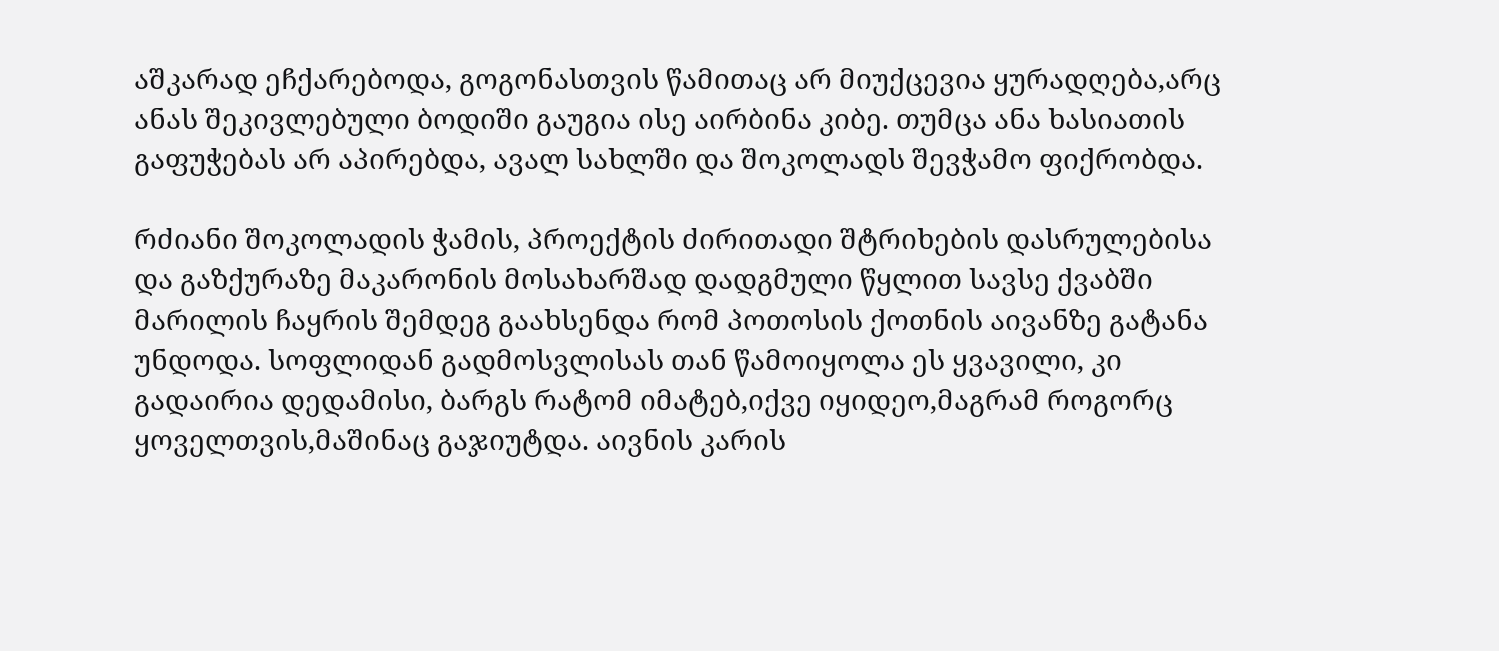აშკარად ეჩქარებოდა, გოგონასთვის წამითაც არ მიუქცევია ყურადღება,არც ანას შეკივლებული ბოდიში გაუგია ისე აირბინა კიბე. თუმცა ანა ხასიათის გაფუჭებას არ აპირებდა, ავალ სახლში და შოკოლადს შევჭამო ფიქრობდა.

რძიანი შოკოლადის ჭამის, პროექტის ძირითადი შტრიხების დასრულებისა და გაზქურაზე მაკარონის მოსახარშად დადგმული წყლით სავსე ქვაბში მარილის ჩაყრის შემდეგ გაახსენდა რომ პოთოსის ქოთნის აივანზე გატანა უნდოდა. სოფლიდან გადმოსვლისას თან წამოიყოლა ეს ყვავილი, კი გადაირია დედამისი, ბარგს რატომ იმატებ,იქვე იყიდეო,მაგრამ როგორც ყოველთვის,მაშინაც გაჯიუტდა. აივნის კარის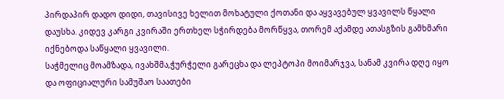პირდაპირ დადო დიდი, თავისივე ხელით მოხატული ქოთანი და აყვავებულ ყვავილს წყალი დაუსხა. კიდევ კარგი კვირაში ერთხელ სჭირდება მორწყვა, თორემ აქამდე ათასგზის გამხმარი იქნებოდა საწყალი ყვავილი.
საჭმელიც მოამზადა, ივახშმა,ჭურჭელი გარეცხა და ლეპტოპი მოიმარჯვა, სანამ კვირა დღე იყო და ოფიციალური სამუშაო საათები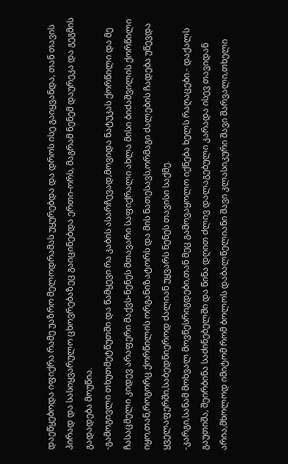დაეწყებოდა იფიქრა რამე უაზრო მელოდრამას უყურებდა და დროს ისე გაიყვანდა, თან თავის პირად და სასიყვარულო ცხოვრებაზეც გაიცინებდა ერთი-ორს, მაგრამ ნენემ დაურეკა და გეგმის გადადება მოუწია.
-გამოგივლი თხუთმეტწუთში და წამყევი რა კაბის ასარჩევად,მოვიდა ნატუკას ქორწილი და მე ჩასაცმელი კიდევ არაფერი მაქვს-ნენეს მთავარი საფიქრალი ახლა მისი ბიძაშვილის ქორწილი იყო,თან,როგორც ქორწილის ორგანიზატორს და მის ნათესავს,ორმაგი ძალების ჩადება უწევდა ყველაფერში,საბედნიეროდ ძალიან უყვარს ნენეს თავისი საქმე.
-კარგი,სანამ მოხვალ მოვწესრიგდები,თან მეც გამოვაყოლო იქნება ხელს რაღაცები.- დაქალს გაუთიშა, შეირბინა საძინებელში და წინა დღით ძლივ დალაგებული კარადა ისევ თავიდან არია,მხოლოდ იმიტომ რომ ბოლოს დაბალწელიანი შავი კლასიკური შავი შარვალი,თხელი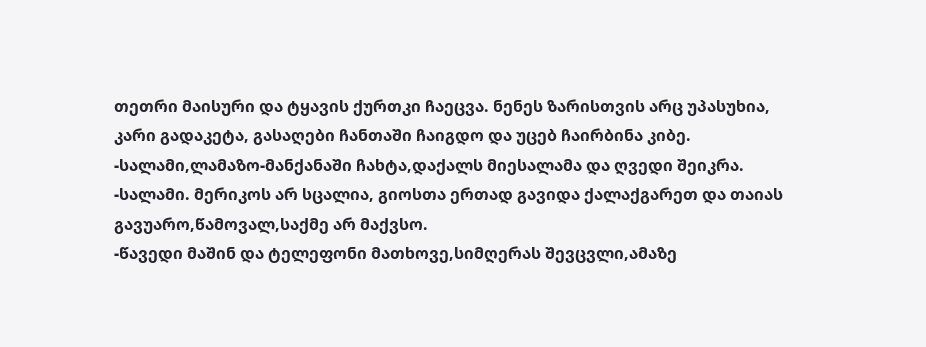თეთრი მაისური და ტყავის ქურთკი ჩაეცვა. ნენეს ზარისთვის არც უპასუხია, კარი გადაკეტა, გასაღები ჩანთაში ჩაიგდო და უცებ ჩაირბინა კიბე.
-სალამი,ლამაზო-მანქანაში ჩახტა,დაქალს მიესალამა და ღვედი შეიკრა.
-სალამი. მერიკოს არ სცალია, გიოსთა ერთად გავიდა ქალაქგარეთ და თაიას გავუარო,წამოვალ,საქმე არ მაქვსო.
-წავედი მაშინ და ტელეფონი მათხოვე,სიმღერას შევცვლი,ამაზე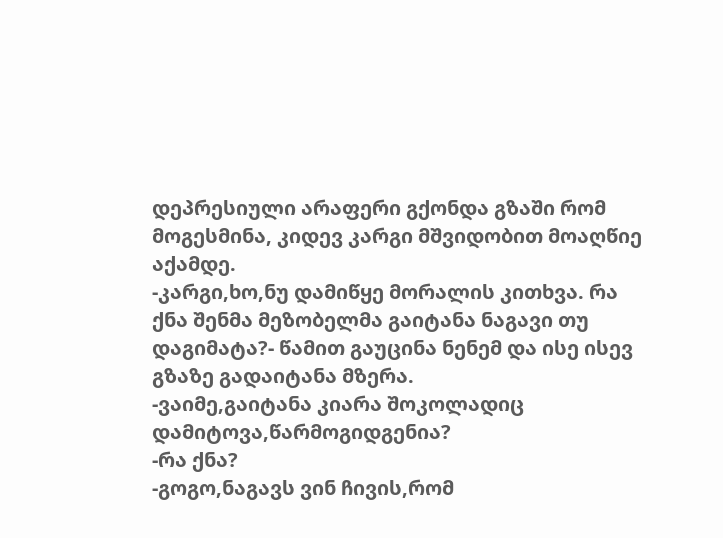დეპრესიული არაფერი გქონდა გზაში რომ მოგესმინა, კიდევ კარგი მშვიდობით მოაღწიე აქამდე.
-კარგი,ხო,ნუ დამიწყე მორალის კითხვა. რა ქნა შენმა მეზობელმა გაიტანა ნაგავი თუ დაგიმატა?- წამით გაუცინა ნენემ და ისე ისევ გზაზე გადაიტანა მზერა.
-ვაიმე,გაიტანა კიარა შოკოლადიც დამიტოვა,წარმოგიდგენია?
-რა ქნა?
-გოგო,ნაგავს ვინ ჩივის,რომ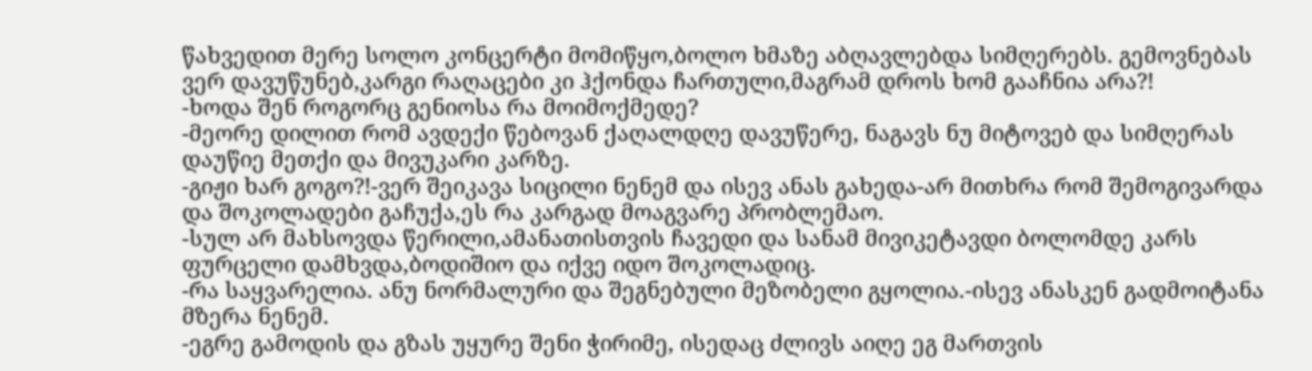წახვედით მერე სოლო კონცერტი მომიწყო,ბოლო ხმაზე აბღავლებდა სიმღერებს. გემოვნებას ვერ დავუწუნებ,კარგი რაღაცები კი ჰქონდა ჩართული,მაგრამ დროს ხომ გააჩნია არა?!
-ხოდა შენ როგორც გენიოსა რა მოიმოქმედე?
-მეორე დილით რომ ავდექი წებოვან ქაღალდღე დავუწერე, ნაგავს ნუ მიტოვებ და სიმღერას დაუწიე მეთქი და მივუკარი კარზე.
-გიჟი ხარ გოგო?!-ვერ შეიკავა სიცილი ნენემ და ისევ ანას გახედა-არ მითხრა რომ შემოგივარდა და შოკოლადები გაჩუქა,ეს რა კარგად მოაგვარე პრობლემაო.
-სულ არ მახსოვდა წერილი,ამანათისთვის ჩავედი და სანამ მივიკეტავდი ბოლომდე კარს ფურცელი დამხვდა,ბოდიშიო და იქვე იდო შოკოლადიც.
-რა საყვარელია. ანუ ნორმალური და შეგნებული მეზობელი გყოლია.-ისევ ანასკენ გადმოიტანა მზერა ნენემ.
-ეგრე გამოდის და გზას უყურე შენი ჭირიმე, ისედაც ძლივს აიღე ეგ მართვის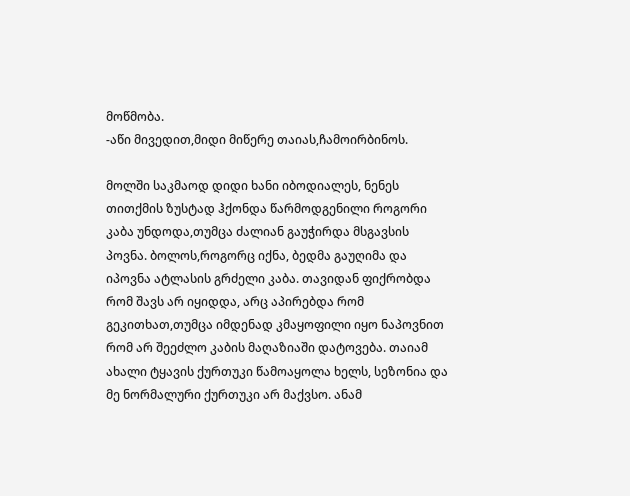მოწმობა.
-აწი მივედით,მიდი მიწერე თაიას,ჩამოირბინოს.

მოლში საკმაოდ დიდი ხანი იბოდიალეს, ნენეს თითქმის ზუსტად ჰქონდა წარმოდგენილი როგორი კაბა უნდოდა,თუმცა ძალიან გაუჭირდა მსგავსის პოვნა. ბოლოს,როგორც იქნა, ბედმა გაუღიმა და იპოვნა ატლასის გრძელი კაბა. თავიდან ფიქრობდა რომ შავს არ იყიდდა, არც აპირებდა რომ გეკითხათ,თუმცა იმდენად კმაყოფილი იყო ნაპოვნით რომ არ შეეძლო კაბის მაღაზიაში დატოვება. თაიამ ახალი ტყავის ქურთუკი წამოაყოლა ხელს, სეზონია და მე ნორმალური ქურთუკი არ მაქვსო. ანამ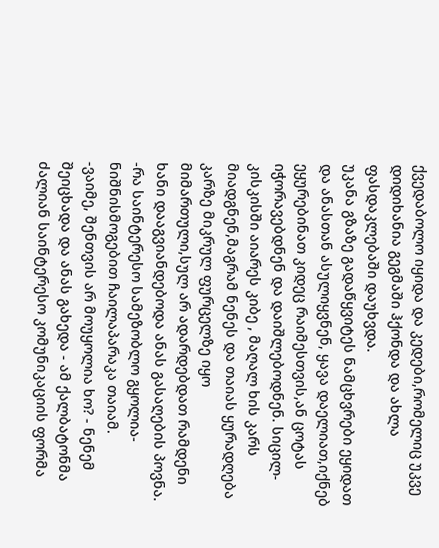ქვედაბოლო იყიდა და კედები,რომელიც უკვე დიდიხანია გეგმაში ჰქონდა და ახლა ფასდაკლებაში დაუხვდა.
უკანა გზაზე გადაწყვიტეს ნამცხვრები ეყიდათ და ანასთან ასულიყვნენ, ყავა დაელიათ,იქნებ ეყურებინათ კიდეც რაიმესთვის,ან ცოტას იჭორავებდნენ და დაიშლებოდნენ. სიცილ-კისკისში აიარეს კიბე , მაღალ ხის კარს მიადგნენ,მაგრამ ნენეს და თაიას ყურადღება კარზე მიკრულ ფურცელზე იყო მიმართული,სულ არ ადარდებდათ რამდენი ხანი დააგვიანდებოდა ანას გასაღების პოვნა.
-რა საინტერესო სამეზობლო გყოლია-ნიშნისმოგებით ჩაილაპარაკა თაიამ.
-ვაიმე, შენთვის არ მოუყოლია ხო? - ნენემ შეიცხადა და ანას გახედა - ამ ქალბატონმა ძალიან საინტერესო კომუნიკაციის ფორმა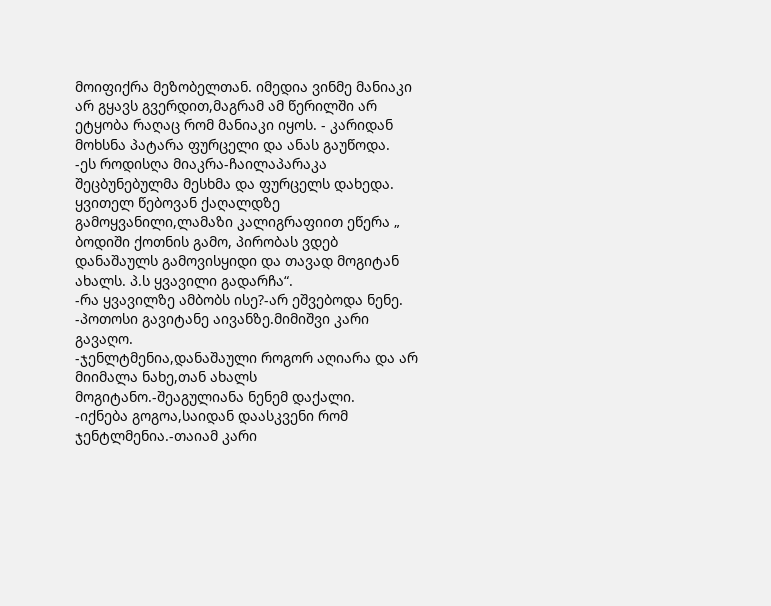მოიფიქრა მეზობელთან. იმედია ვინმე მანიაკი არ გყავს გვერდით,მაგრამ ამ წერილში არ ეტყობა რაღაც რომ მანიაკი იყოს. - კარიდან მოხსნა პატარა ფურცელი და ანას გაუწოდა.
-ეს როდისღა მიაკრა-ჩაილაპარაკა შეცბუნებულმა მესხმა და ფურცელს დახედა. ყვითელ წებოვან ქაღალდზე გამოყვანილი,ლამაზი კალიგრაფიით ეწერა „ ბოდიში ქოთნის გამო, პირობას ვდებ დანაშაულს გამოვისყიდი და თავად მოგიტან ახალს. პ.ს ყვავილი გადარჩა“.
-რა ყვავილზე ამბობს ისე?-არ ეშვებოდა ნენე.
-პოთოსი გავიტანე აივანზე.მიმიშვი კარი გავაღო.
-ჯენლტმენია,დანაშაული როგორ აღიარა და არ მიიმალა ნახე,თან ახალს მოგიტანო.-შეაგულიანა ნენემ დაქალი.
-იქნება გოგოა,საიდან დაასკვენი რომ ჯენტლმენია.-თაიამ კარი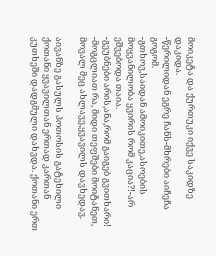მოიკეტა და ქურთუკი იქვე საკიდზე დაკიდა.
-წერილიდან ეგრე ჩანს-მხრები აიჩეჩა გოგომ.
-გთხოვ,საიდან ამოიკითე,ასოების მოყვანილობა ყვირის რომ კაცია?!-არ ეშვებოდა თაია.
-გეუბნები არის,ანა,რომ გაიგებ გვითხარი!
-მოგცლიათ რა, მიდი თეფშები მოიტანეთ, მოვალ მეც ახლავე,ყვავილს დავხედავ.

აივანზე გასულს პოთოსის გატეხილი ქოთანი ყვავილთან ერთად კართან კუთხეში დადგმული დახვდა. ქოთანი ერთ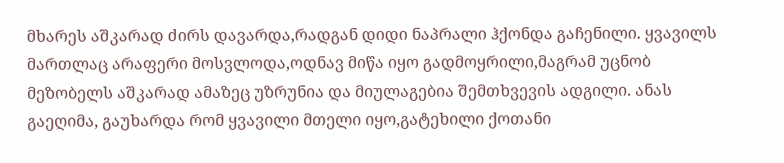მხარეს აშკარად ძირს დავარდა,რადგან დიდი ნაპრალი ჰქონდა გაჩენილი. ყვავილს მართლაც არაფერი მოსვლოდა,ოდნავ მიწა იყო გადმოყრილი,მაგრამ უცნობ მეზობელს აშკარად ამაზეც უზრუნია და მიულაგებია შემთხვევის ადგილი. ანას გაეღიმა, გაუხარდა რომ ყვავილი მთელი იყო,გატეხილი ქოთანი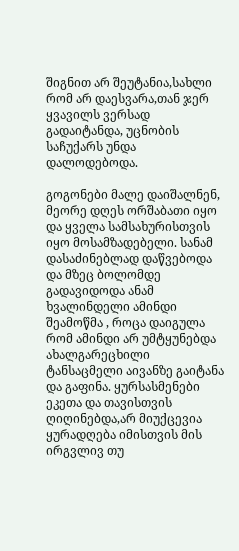შიგნით არ შეუტანია,სახლი რომ არ დაესვარა,თან ჯერ ყვავილს ვერსად გადაიტანდა, უცნობის საჩუქარს უნდა დალოდებოდა.

გოგონები მალე დაიშალნენ, მეორე დღეს ორშაბათი იყო და ყველა სამსახურისთვის იყო მოსამზადებელი. სანამ დასაძინებლად დაწვებოდა და მზეც ბოლომდე გადავიდოდა ანამ ხვალინდელი ამინდი შეამოწმა , როცა დაიგულა რომ ამინდი არ უმტყუნებდა ახალგარეცხილი ტანსაცმელი აივანზე გაიტანა და გაფინა. ყურსასმენები ეკეთა და თავისთვის ღიღინებდა,არ მიუქცევია ყურადღება იმისთვის მის ირგვლივ თუ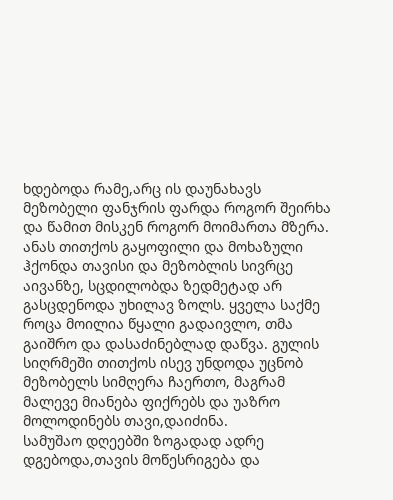ხდებოდა რამე,არც ის დაუნახავს მეზობელი ფანჯრის ფარდა როგორ შეირხა და წამით მისკენ როგორ მოიმართა მზერა. ანას თითქოს გაყოფილი და მოხაზული ჰქონდა თავისი და მეზობლის სივრცე აივანზე, სცდილობდა ზედმეტად არ გასცდენოდა უხილავ ზოლს. ყველა საქმე როცა მოილია წყალი გადაივლო, თმა გაიშრო და დასაძინებლად დაწვა. გულის სიღრმეში თითქოს ისევ უნდოდა უცნობ მეზობელს სიმღერა ჩაერთო, მაგრამ მალევე მიანება ფიქრებს და უაზრო მოლოდინებს თავი,დაიძინა.
სამუშაო დღეებში ზოგადად ადრე დგებოდა,თავის მოწესრიგება და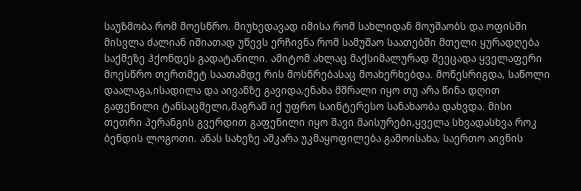საუზმობა რომ მოესწრო. მიუხედავად იმისა რომ სახლიდან მოუშაობს და ოფისში მისვლა ძალიან იშიათად უწევს ერჩივნა რომ სამუშაო საათებში მთელი ყურადღება საქმეზე ჰქონდეს გადატანილი. ამიტომ ახლაც მაქსიმალურად შეეცადა ყველაფერი მოესწრო თერთმეტ საათამდე რის მოსწრებასაც მოახერხებდა. მოწესრიგდა, საწოლი დაალაგა,ისადილა და აივანზე გავიდა,ენახა მშრალი იყო თუ არა წინა დღით გაფენილი ტანსაცმელი,მაგრამ იქ უფრო საინტერესო სანახაობა დახვდა. მისი თეთრი პერანგის გვერდით გაფენილი იყო შავი მაისურები,ყველა სხვადასხვა როკ ბენდის ლოგოთი. ანას სახეზე აშკარა უკმაყოფილება გამოისახა, საერთო აივნის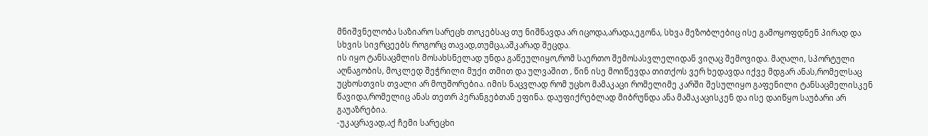მნიშვნელობა საზიარო სარეცხ თოკებსაც თუ ნიშნავდა არ იცოდა,არადა,ეგონა, სხვა მეზობლებიც ისე გამოყოფდნენ პირად და სხვის სივრცეებს როგორც თავად,თუმცა,აშკარად შეცდა.
ის იყო ტანსაცმლის მოსახსნელად უნდა გაწეულიყო,რომ საერთო შემოსასვლელიდან ვიღაც შემოვიდა. მაღალი, სპორტული აღნაგობის, მოკლედ შეჭრილი მუქი თმით და ულვაშით , წინ ისე მოიწევდა თითქოს ვერ ხედავდა იქვე მდგარ ანას,რომელსაც უცხოსთვის თვალი არ მოუშორებია. იმის ნაცვლად რომ უცხო მამაკაცი რომელიმე კარში შესულიყო გაფენილი ტანსაცმელისკენ წავიდა,რომელიც ანას თეთრ პერანგებთან ეფინა. დაუფიქრებლად მიბრუნდა ანა მამაკაცისკენ და ისე დაიწყო საუბარი არ გაუაზრებია.
-უკაცრავად,აქ ჩემი სარეცხი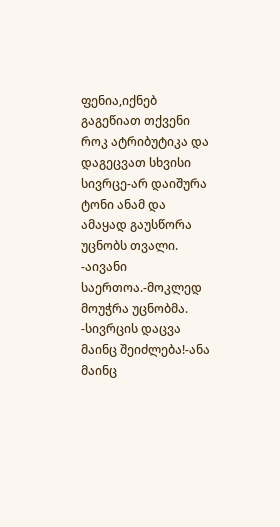ფენია,იქნებ გაგეწიათ თქვენი როკ ატრიბუტიკა და დაგეცვათ სხვისი სივრცე-არ დაიშურა ტონი ანამ და ამაყად გაუსწორა უცნობს თვალი.
-აივანი საერთოა.-მოკლედ მოუჭრა უცნობმა.
-სივრცის დაცვა მაინც შეიძლება!-ანა მაინც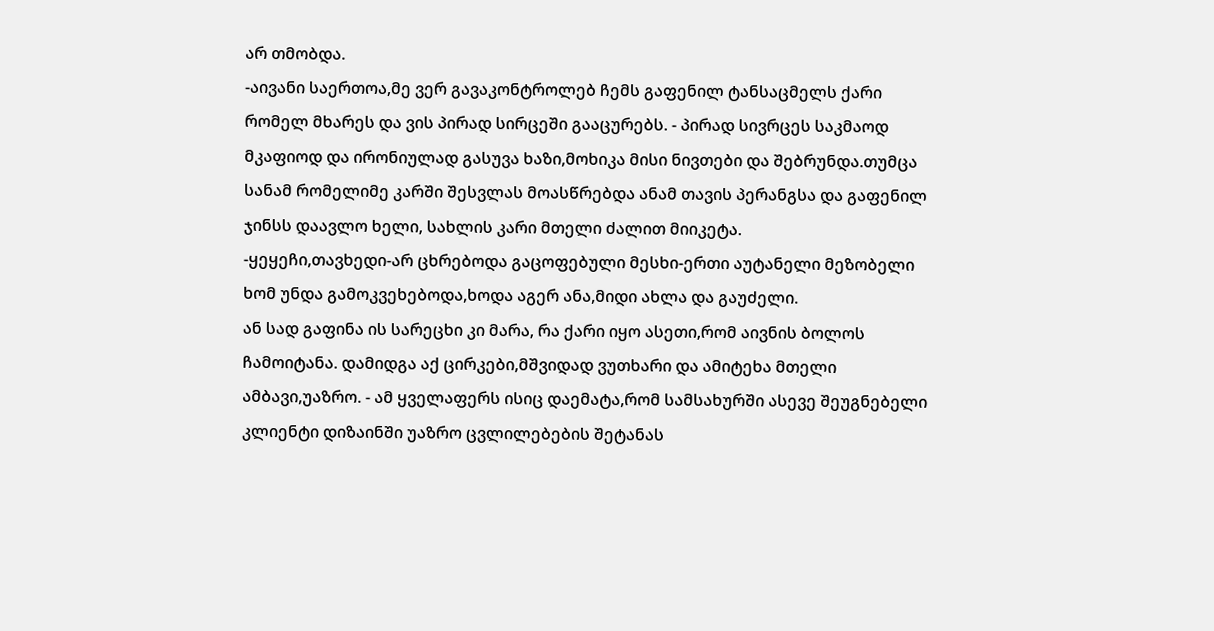არ თმობდა.
-აივანი საერთოა,მე ვერ გავაკონტროლებ ჩემს გაფენილ ტანსაცმელს ქარი რომელ მხარეს და ვის პირად სირცეში გააცურებს. - პირად სივრცეს საკმაოდ მკაფიოდ და ირონიულად გასუვა ხაზი,მოხიკა მისი ნივთები და შებრუნდა.თუმცა სანამ რომელიმე კარში შესვლას მოასწრებდა ანამ თავის პერანგსა და გაფენილ ჯინსს დაავლო ხელი, სახლის კარი მთელი ძალით მიიკეტა.
-ყეყეჩი,თავხედი-არ ცხრებოდა გაცოფებული მესხი-ერთი აუტანელი მეზობელი ხომ უნდა გამოკვეხებოდა,ხოდა აგერ ანა,მიდი ახლა და გაუძელი.
ან სად გაფინა ის სარეცხი კი მარა, რა ქარი იყო ასეთი,რომ აივნის ბოლოს ჩამოიტანა. დამიდგა აქ ცირკები,მშვიდად ვუთხარი და ამიტეხა მთელი ამბავი,უაზრო. - ამ ყველაფერს ისიც დაემატა,რომ სამსახურში ასევე შეუგნებელი კლიენტი დიზაინში უაზრო ცვლილებების შეტანას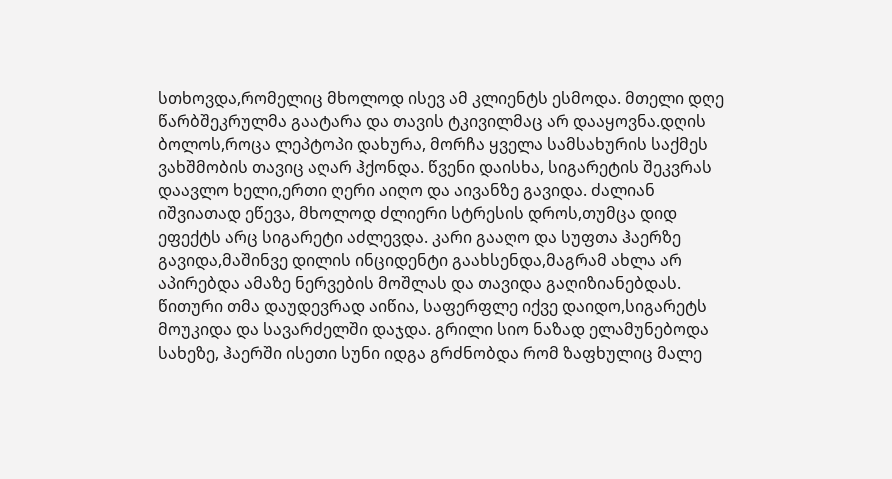სთხოვდა,რომელიც მხოლოდ ისევ ამ კლიენტს ესმოდა. მთელი დღე წარბშეკრულმა გაატარა და თავის ტკივილმაც არ დააყოვნა.დღის ბოლოს,როცა ლეპტოპი დახურა, მორჩა ყველა სამსახურის საქმეს ვახშმობის თავიც აღარ ჰქონდა. წვენი დაისხა, სიგარეტის შეკვრას დაავლო ხელი,ერთი ღერი აიღო და აივანზე გავიდა. ძალიან იშვიათად ეწევა, მხოლოდ ძლიერი სტრესის დროს,თუმცა დიდ ეფექტს არც სიგარეტი აძლევდა. კარი გააღო და სუფთა ჰაერზე გავიდა,მაშინვე დილის ინციდენტი გაახსენდა,მაგრამ ახლა არ აპირებდა ამაზე ნერვების მოშლას და თავიდა გაღიზიანებდას. წითური თმა დაუდევრად აიწია, საფერფლე იქვე დაიდო,სიგარეტს მოუკიდა და სავარძელში დაჯდა. გრილი სიო ნაზად ელამუნებოდა სახეზე, ჰაერში ისეთი სუნი იდგა გრძნობდა რომ ზაფხულიც მალე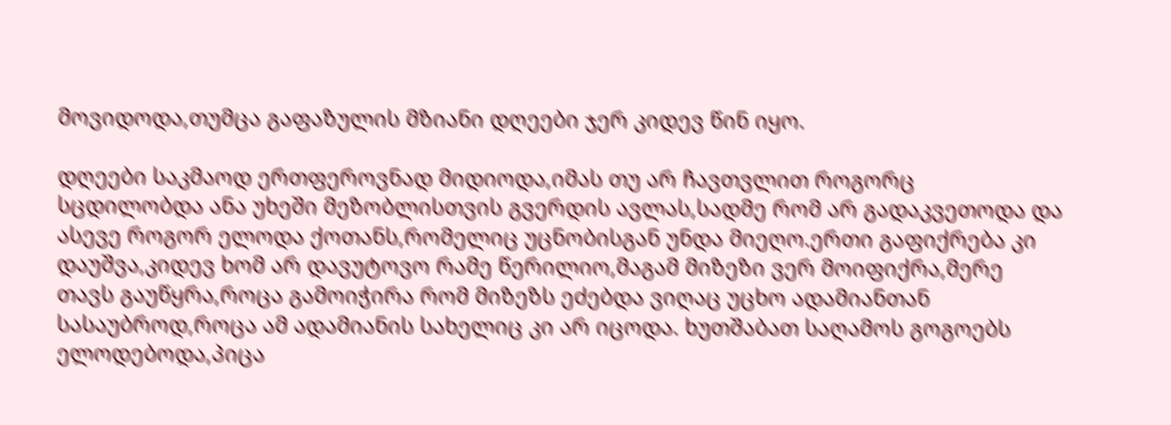მოვიდოდა,თუმცა გაფაზულის მზიანი დღეები ჯერ კიდევ წინ იყო.

დღეები საკმაოდ ერთფეროვნად მიდიოდა,იმას თუ არ ჩავთვლით როგორც სცდილობდა ანა უხეში მეზობლისთვის გვერდის ავლას,სადმე რომ არ გადაკვეთოდა და ასევე როგორ ელოდა ქოთანს,რომელიც უცნობისგან უნდა მიეღო.ერთი გაფიქრება კი დაუშვა,კიდევ ხომ არ დავუტოვო რამე წერილიო,მაგამ მიზეზი ვერ მოიფიქრა,მერე თავს გაუწყრა,როცა გამოიჭირა რომ მიზეზს ეძებდა ვიღაც უცხო ადამიანთან სასაუბროდ,როცა ამ ადამიანის სახელიც კი არ იცოდა. ხუთშაბათ საღამოს გოგოებს ელოდებოდა,პიცა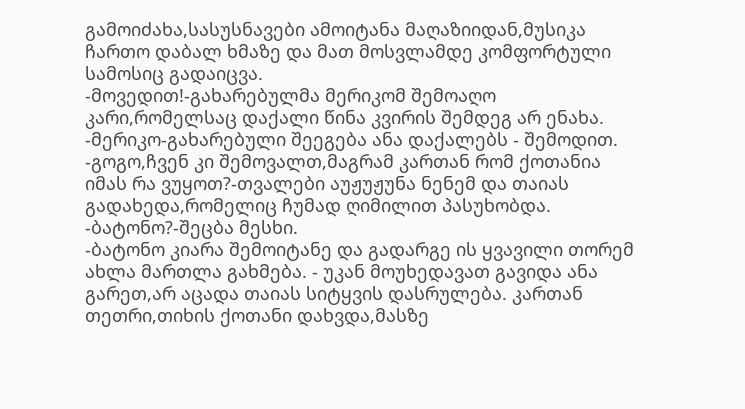გამოიძახა,სასუსნავები ამოიტანა მაღაზიიდან,მუსიკა ჩართო დაბალ ხმაზე და მათ მოსვლამდე კომფორტული სამოსიც გადაიცვა.
-მოვედით!-გახარებულმა მერიკომ შემოაღო კარი,რომელსაც დაქალი წინა კვირის შემდეგ არ ენახა.
-მერიკო-გახარებული შეეგება ანა დაქალებს - შემოდით.
-გოგო,ჩვენ კი შემოვალთ,მაგრამ კართან რომ ქოთანია იმას რა ვუყოთ?-თვალები აუჟუჟუნა ნენემ და თაიას გადახედა,რომელიც ჩუმად ღიმილით პასუხობდა.
-ბატონო?-შეცბა მესხი.
-ბატონო კიარა შემოიტანე და გადარგე ის ყვავილი თორემ ახლა მართლა გახმება. - უკან მოუხედავათ გავიდა ანა გარეთ,არ აცადა თაიას სიტყვის დასრულება. კართან თეთრი,თიხის ქოთანი დახვდა,მასზე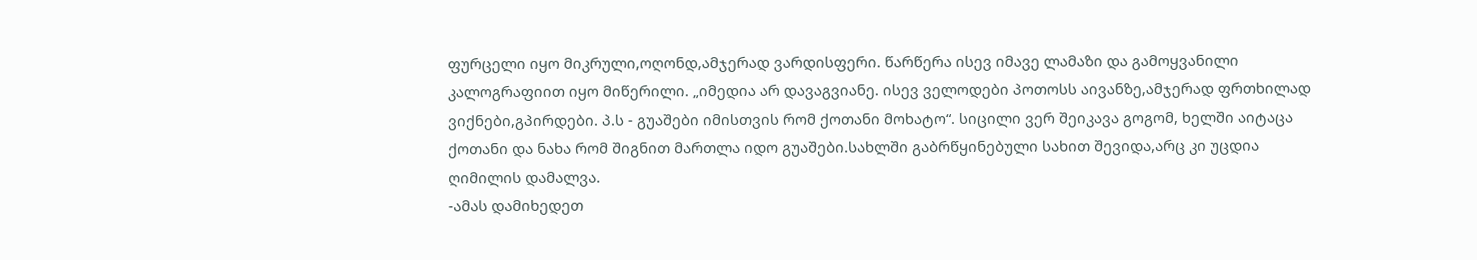ფურცელი იყო მიკრული,ოღონდ,ამჯერად ვარდისფერი. წარწერა ისევ იმავე ლამაზი და გამოყვანილი კალოგრაფიით იყო მიწერილი. „იმედია არ დავაგვიანე. ისევ ველოდები პოთოსს აივანზე,ამჯერად ფრთხილად ვიქნები,გპირდები. პ.ს - გუაშები იმისთვის რომ ქოთანი მოხატო“. სიცილი ვერ შეიკავა გოგომ, ხელში აიტაცა ქოთანი და ნახა რომ შიგნით მართლა იდო გუაშები.სახლში გაბრწყინებული სახით შევიდა,არც კი უცდია ღიმილის დამალვა.
-ამას დამიხედეთ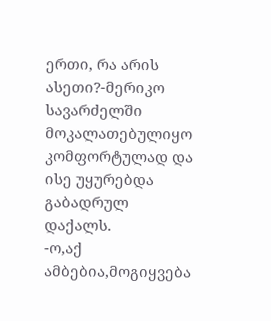ერთი, რა არის ასეთი?-მერიკო სავარძელში მოკალათებულიყო კომფორტულად და ისე უყურებდა გაბადრულ დაქალს.
-ო,აქ ამბებია,მოგიყვება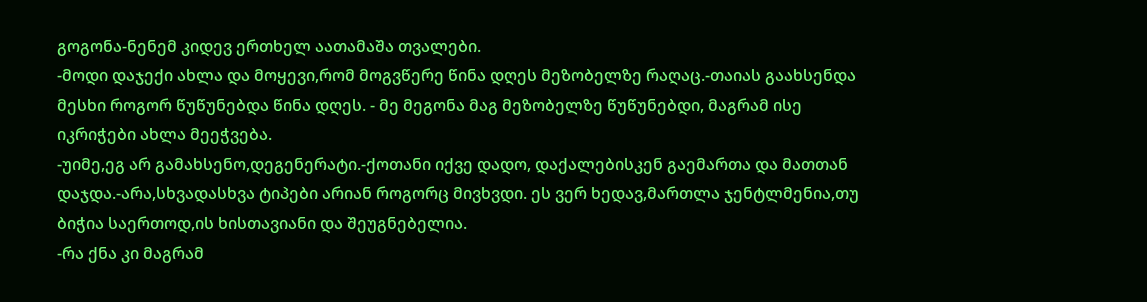გოგონა-ნენემ კიდევ ერთხელ აათამაშა თვალები.
-მოდი დაჯექი ახლა და მოყევი,რომ მოგვწერე წინა დღეს მეზობელზე რაღაც.-თაიას გაახსენდა მესხი როგორ წუწუნებდა წინა დღეს. - მე მეგონა მაგ მეზობელზე წუწუნებდი, მაგრამ ისე იკრიჭები ახლა მეეჭვება.
-უიმე,ეგ არ გამახსენო,დეგენერატი.-ქოთანი იქვე დადო, დაქალებისკენ გაემართა და მათთან დაჯდა.-არა,სხვადასხვა ტიპები არიან როგორც მივხვდი. ეს ვერ ხედავ,მართლა ჯენტლმენია,თუ ბიჭია საერთოდ,ის ხისთავიანი და შეუგნებელია.
-რა ქნა კი მაგრამ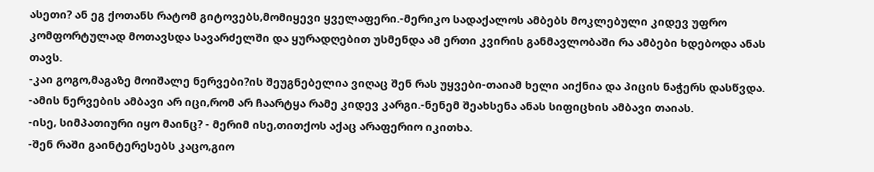ასეთი? ან ეგ ქოთანს რატომ გიტოვებს,მომიყევი ყველაფერი.-მერიკო სადაქალოს ამბებს მოკლებული კიდევ უფრო კომფორტულად მოთავსდა სავარძელში და ყურადღებით უსმენდა ამ ერთი კვირის განმავლობაში რა ამბები ხდებოდა ანას თავს.
-კაი გოგო,მაგაზე მოიშალე ნერვები?ის შეუგნებელია ვიღაც შენ რას უყვები-თაიამ ხელი აიქნია და პიცის ნაჭერს დასწვდა.
-ამის ნერვების ამბავი არ იცი,რომ არ ჩაარტყა რამე კიდევ კარგი.-ნენემ შეახსენა ანას სიფიცხის ამბავი თაიას.
-ისე, სიმპათიური იყო მაინც? - მერიმ ისე,თითქოს აქაც არაფერიო იკითხა.
-შენ რაში გაინტერესებს კაცო,გიო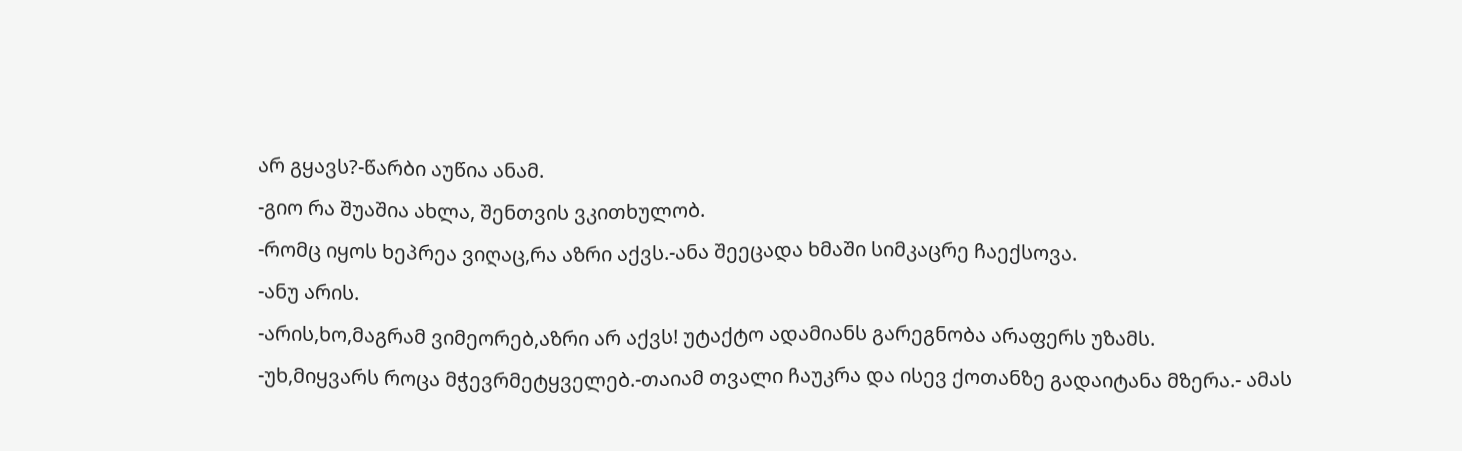არ გყავს?-წარბი აუწია ანამ.
-გიო რა შუაშია ახლა, შენთვის ვკითხულობ.
-რომც იყოს ხეპრეა ვიღაც,რა აზრი აქვს.-ანა შეეცადა ხმაში სიმკაცრე ჩაექსოვა.
-ანუ არის.
-არის,ხო,მაგრამ ვიმეორებ,აზრი არ აქვს! უტაქტო ადამიანს გარეგნობა არაფერს უზამს.
-უხ,მიყვარს როცა მჭევრმეტყველებ.-თაიამ თვალი ჩაუკრა და ისევ ქოთანზე გადაიტანა მზერა.- ამას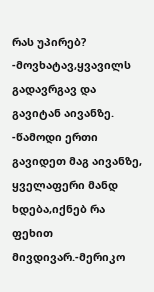რას უპირებ?
-მოვხატავ,ყვავილს გადავრგავ და გავიტან აივანზე.
-წამოდი ერთი გავიდეთ მაგ აივანზე, ყველაფერი მანდ ხდება,იქნებ რა ფეხით მივდივარ.-მერიკო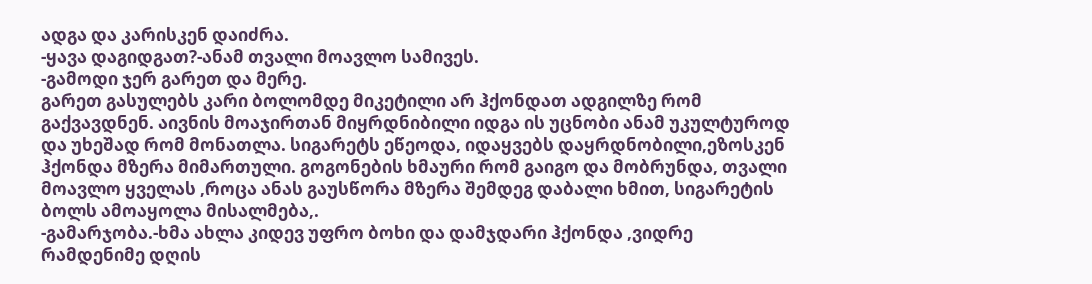ადგა და კარისკენ დაიძრა.
-ყავა დაგიდგათ?-ანამ თვალი მოავლო სამივეს.
-გამოდი ჯერ გარეთ და მერე.
გარეთ გასულებს კარი ბოლომდე მიკეტილი არ ჰქონდათ ადგილზე რომ გაქვავდნენ. აივნის მოაჯირთან მიყრდნიბილი იდგა ის უცნობი ანამ უკულტუროდ და უხეშად რომ მონათლა. სიგარეტს ეწეოდა, იდაყვებს დაყრდნობილი,ეზოსკენ ჰქონდა მზერა მიმართული. გოგონების ხმაური რომ გაიგო და მობრუნდა, თვალი მოავლო ყველას ,როცა ანას გაუსწორა მზერა შემდეგ დაბალი ხმით, სიგარეტის ბოლს ამოაყოლა მისალმება,.
-გამარჯობა.-ხმა ახლა კიდევ უფრო ბოხი და დამჯდარი ჰქონდა ,ვიდრე რამდენიმე დღის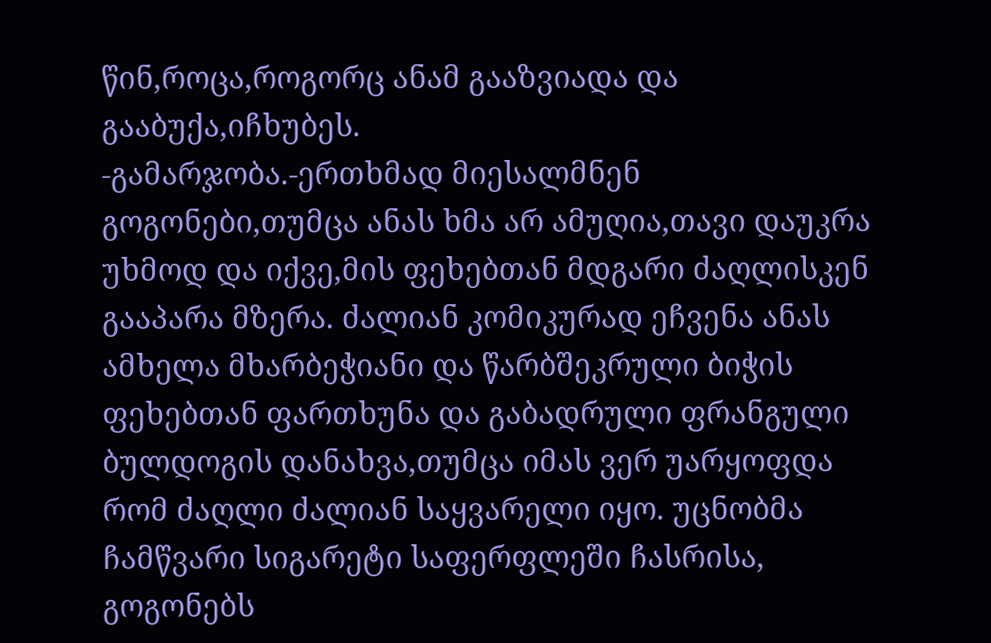წინ,როცა,როგორც ანამ გააზვიადა და გააბუქა,იჩხუბეს.
-გამარჯობა.-ერთხმად მიესალმნენ გოგონები,თუმცა ანას ხმა არ ამუღია,თავი დაუკრა უხმოდ და იქვე,მის ფეხებთან მდგარი ძაღლისკენ გააპარა მზერა. ძალიან კომიკურად ეჩვენა ანას ამხელა მხარბეჭიანი და წარბშეკრული ბიჭის ფეხებთან ფართხუნა და გაბადრული ფრანგული ბულდოგის დანახვა,თუმცა იმას ვერ უარყოფდა რომ ძაღლი ძალიან საყვარელი იყო. უცნობმა ჩამწვარი სიგარეტი საფერფლეში ჩასრისა, გოგონებს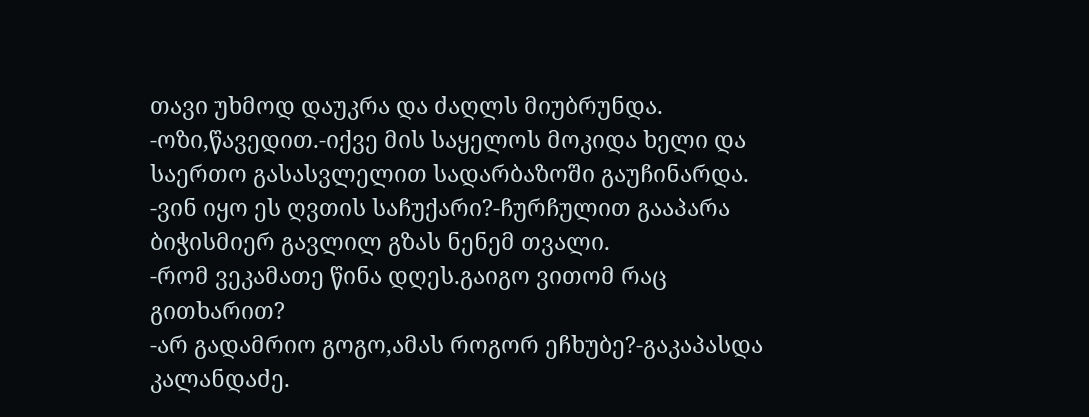თავი უხმოდ დაუკრა და ძაღლს მიუბრუნდა.
-ოზი,წავედით.-იქვე მის საყელოს მოკიდა ხელი და საერთო გასასვლელით სადარბაზოში გაუჩინარდა.
-ვინ იყო ეს ღვთის საჩუქარი?-ჩურჩულით გააპარა ბიჭისმიერ გავლილ გზას ნენემ თვალი.
-რომ ვეკამათე წინა დღეს.გაიგო ვითომ რაც გითხარით?
-არ გადამრიო გოგო,ამას როგორ ეჩხუბე?-გაკაპასდა კალანდაძე.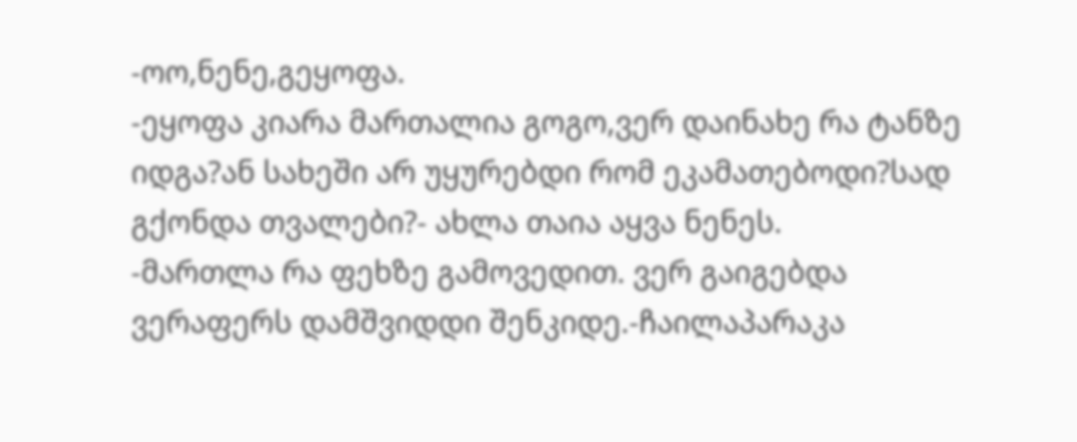-ოო,ნენე,გეყოფა.
-ეყოფა კიარა მართალია გოგო,ვერ დაინახე რა ტანზე იდგა?ან სახეში არ უყურებდი რომ ეკამათებოდი?სად გქონდა თვალები?- ახლა თაია აყვა ნენეს.
-მართლა რა ფეხზე გამოვედით. ვერ გაიგებდა ვერაფერს დამშვიდდი შენკიდე.-ჩაილაპარაკა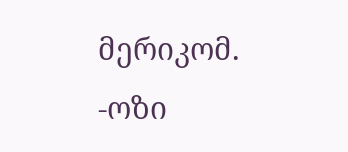მერიკომ.
-ოზი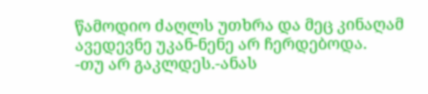წამოდიო ძაღლს უთხრა და მეც კინაღამ ავედევნე უკან-ნენე არ ჩერდებოდა.
-თუ არ გაკლდეს.-ანას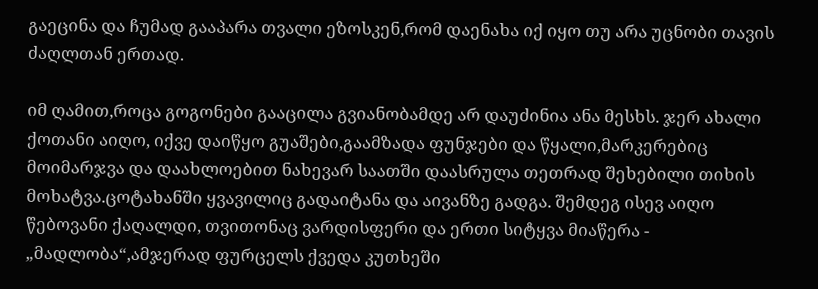გაეცინა და ჩუმად გააპარა თვალი ეზოსკენ,რომ დაენახა იქ იყო თუ არა უცნობი თავის ძაღლთან ერთად.

იმ ღამით,როცა გოგონები გააცილა გვიანობამდე არ დაუძინია ანა მესხს. ჯერ ახალი ქოთანი აიღო, იქვე დაიწყო გუაშები,გაამზადა ფუნჯები და წყალი,მარკერებიც მოიმარჯვა და დაახლოებით ნახევარ საათში დაასრულა თეთრად შეხებილი თიხის მოხატვა.ცოტახანში ყვავილიც გადაიტანა და აივანზე გადგა. შემდეგ ისევ აიღო წებოვანი ქაღალდი, თვითონაც ვარდისფერი და ერთი სიტყვა მიაწერა - „მადლობა“,ამჯერად ფურცელს ქვედა კუთხეში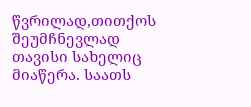წვრილად,თითქოს შეუმჩნევლად თავისი სახელიც მიაწერა. საათს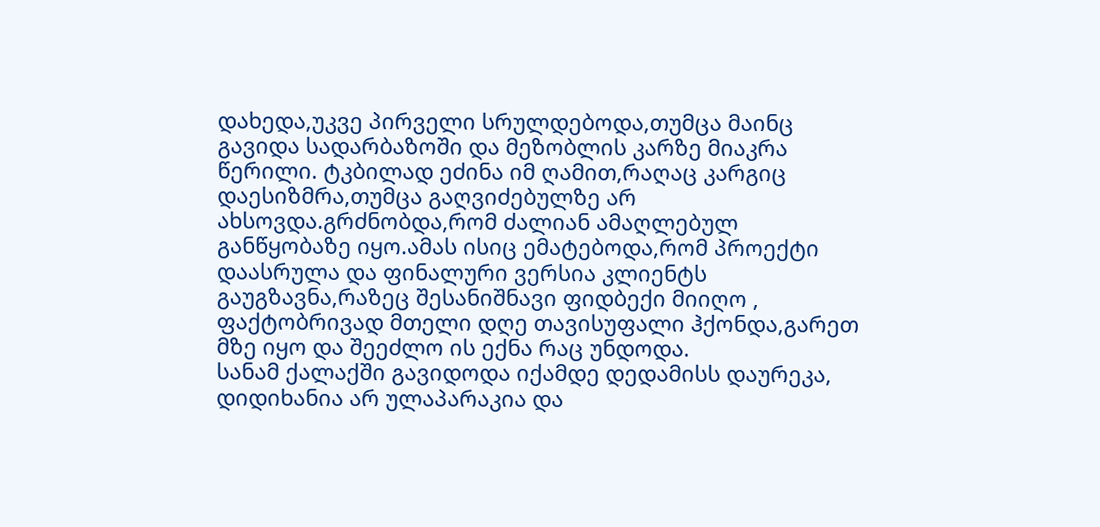დახედა,უკვე პირველი სრულდებოდა,თუმცა მაინც გავიდა სადარბაზოში და მეზობლის კარზე მიაკრა წერილი. ტკბილად ეძინა იმ ღამით,რაღაც კარგიც დაესიზმრა,თუმცა გაღვიძებულზე არ ახსოვდა.გრძნობდა,რომ ძალიან ამაღლებულ განწყობაზე იყო.ამას ისიც ემატებოდა,რომ პროექტი დაასრულა და ფინალური ვერსია კლიენტს გაუგზავნა,რაზეც შესანიშნავი ფიდბექი მიიღო , ფაქტობრივად მთელი დღე თავისუფალი ჰქონდა,გარეთ მზე იყო და შეეძლო ის ექნა რაც უნდოდა.
სანამ ქალაქში გავიდოდა იქამდე დედამისს დაურეკა, დიდიხანია არ ულაპარაკია და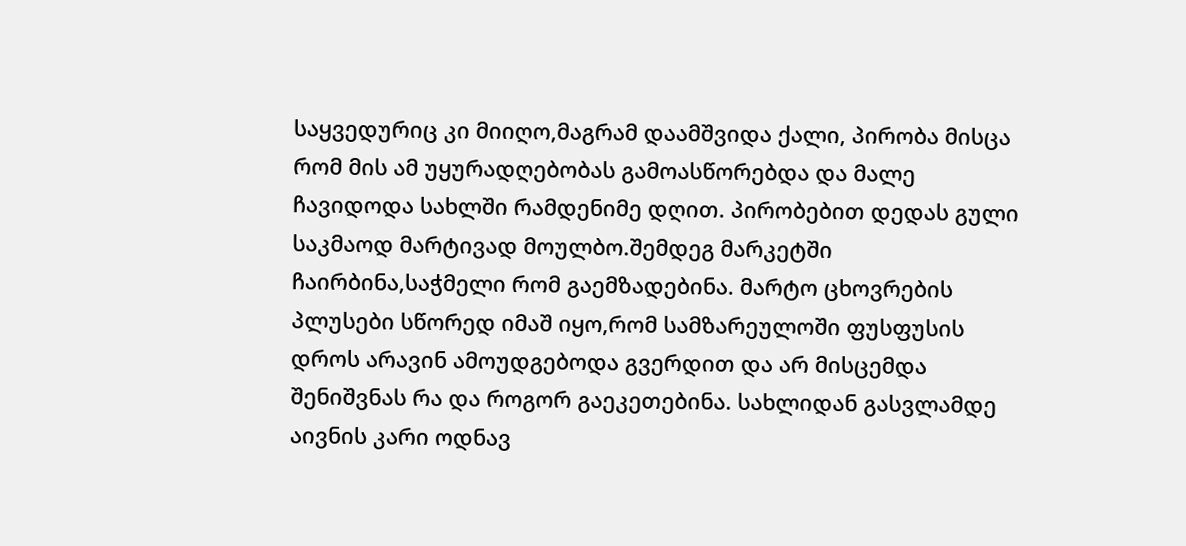საყვედურიც კი მიიღო,მაგრამ დაამშვიდა ქალი, პირობა მისცა რომ მის ამ უყურადღებობას გამოასწორებდა და მალე ჩავიდოდა სახლში რამდენიმე დღით. პირობებით დედას გული საკმაოდ მარტივად მოულბო.შემდეგ მარკეტში ჩაირბინა,საჭმელი რომ გაემზადებინა. მარტო ცხოვრების პლუსები სწორედ იმაშ იყო,რომ სამზარეულოში ფუსფუსის დროს არავინ ამოუდგებოდა გვერდით და არ მისცემდა შენიშვნას რა და როგორ გაეკეთებინა. სახლიდან გასვლამდე აივნის კარი ოდნავ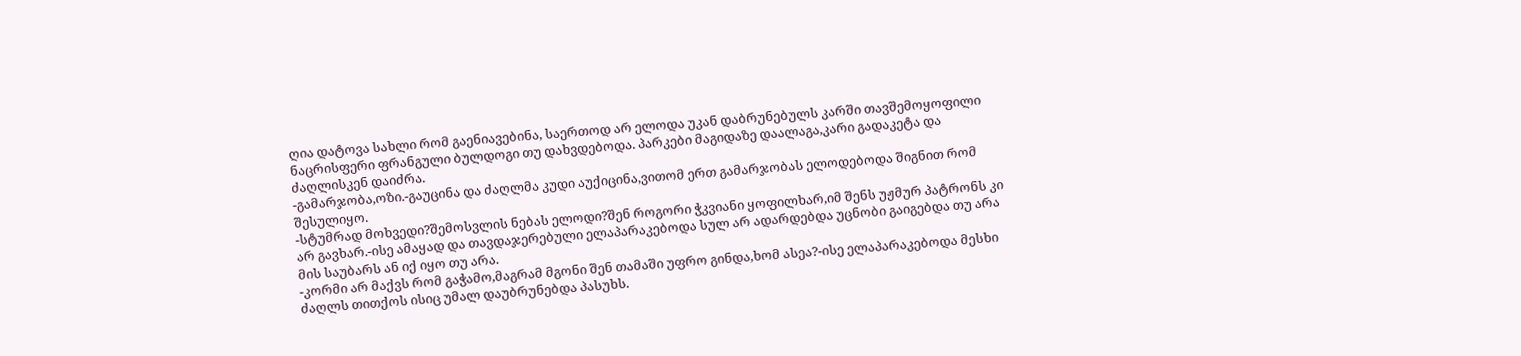ღია დატოვა სახლი რომ გაენიავებინა, საერთოდ არ ელოდა უკან დაბრუნებულს კარში თავშემოყოფილი ნაცრისფერი ფრანგული ბულდოგი თუ დახვდებოდა. პარკები მაგიდაზე დაალაგა,კარი გადაკეტა და ძაღლისკენ დაიძრა.
-გამარჯობა,ოზი.-გაუცინა და ძაღლმა კუდი აუქიცინა,ვითომ ერთ გამარჯობას ელოდებოდა შიგნით რომ შესულიყო.
-სტუმრად მოხვედი?შემოსვლის ნებას ელოდი?შენ როგორი ჭკვიანი ყოფილხარ,იმ შენს უჟმურ პატრონს კი არ გავხარ.-ისე ამაყად და თავდაჯერებული ელაპარაკებოდა სულ არ ადარდებდა უცნობი გაიგებდა თუ არა მის საუბარს ან იქ იყო თუ არა.
-კორმი არ მაქვს რომ გაჭამო,მაგრამ მგონი შენ თამაში უფრო გინდა,ხომ ასეა?-ისე ელაპარაკებოდა მესხი ძაღლს თითქოს ისიც უმალ დაუბრუნებდა პასუხს.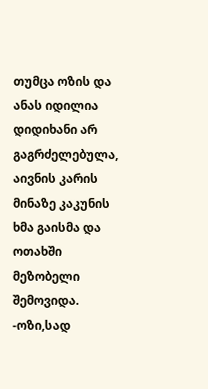თუმცა ოზის და ანას იდილია დიდიხანი არ გაგრძელებულა, აივნის კარის მინაზე კაკუნის ხმა გაისმა და ოთახში მეზობელი შემოვიდა.
-ოზი,სად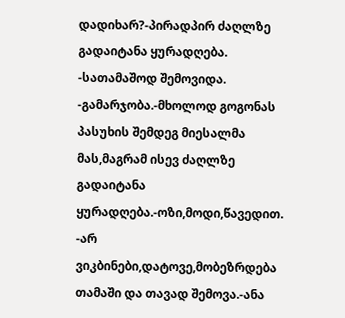დადიხარ?-პირადპირ ძაღლზე გადაიტანა ყურადღება.
-სათამაშოდ შემოვიდა.
-გამარჯობა.-მხოლოდ გოგონას პასუხის შემდეგ მიესალმა მას,მაგრამ ისევ ძაღლზე გადაიტანა ყურადღება.-ოზი,მოდი,წავედით.
-არ ვიკბინები,დატოვე,მობეზრდება თამაში და თავად შემოვა.-ანა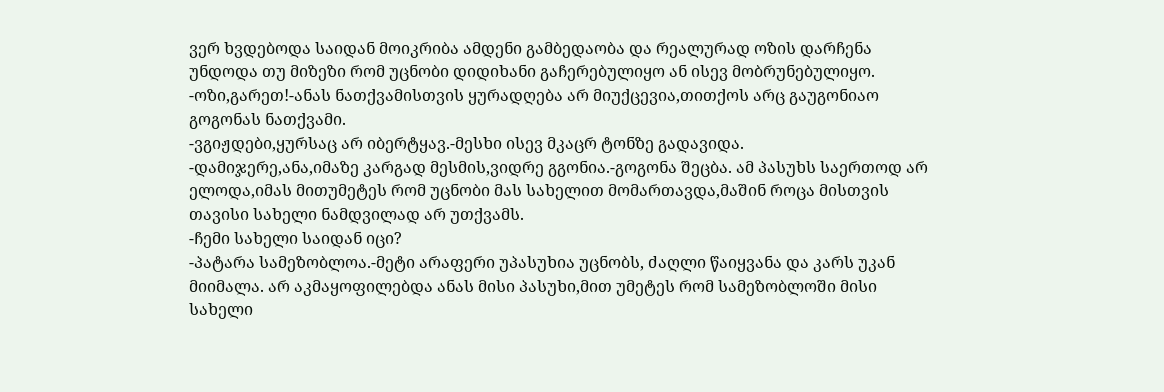ვერ ხვდებოდა საიდან მოიკრიბა ამდენი გამბედაობა და რეალურად ოზის დარჩენა უნდოდა თუ მიზეზი რომ უცნობი დიდიხანი გაჩერებულიყო ან ისევ მობრუნებულიყო.
-ოზი,გარეთ!-ანას ნათქვამისთვის ყურადღება არ მიუქცევია,თითქოს არც გაუგონიაო გოგონას ნათქვამი.
-ვგიჟდები,ყურსაც არ იბერტყავ.-მესხი ისევ მკაცრ ტონზე გადავიდა.
-დამიჯერე,ანა,იმაზე კარგად მესმის,ვიდრე გგონია.-გოგონა შეცბა. ამ პასუხს საერთოდ არ ელოდა,იმას მითუმეტეს რომ უცნობი მას სახელით მომართავდა,მაშინ როცა მისთვის თავისი სახელი ნამდვილად არ უთქვამს.
-ჩემი სახელი საიდან იცი?
-პატარა სამეზობლოა.-მეტი არაფერი უპასუხია უცნობს, ძაღლი წაიყვანა და კარს უკან მიიმალა. არ აკმაყოფილებდა ანას მისი პასუხი,მით უმეტეს რომ სამეზობლოში მისი სახელი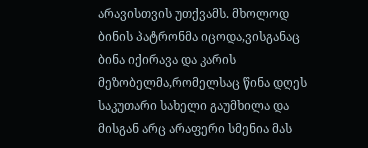არავისთვის უთქვამს. მხოლოდ ბინის პატრონმა იცოდა,ვისგანაც ბინა იქირავა და კარის მეზობელმა,რომელსაც წინა დღეს საკუთარი სახელი გაუმხილა და მისგან არც არაფერი სმენია მას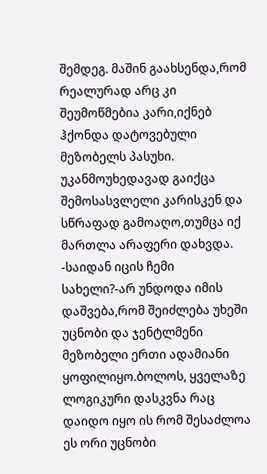შემდეგ. მაშინ გაახსენდა,რომ რეალურად არც კი შეუმოწმებია კარი,იქნებ ჰქონდა დატოვებული მეზობელს პასუხი. უკანმოუხედავად გაიქცა შემოსასვლელი კარისკენ და სწრაფად გამოაღო,თუმცა იქ მართლა არაფერი დახვდა.
-საიდან იცის ჩემი სახელი?-არ უნდოდა იმის დაშვება,რომ შეიძლება უხეში უცნობი და ჯენტლმენი მეზობელი ერთი ადამიანი ყოფილიყო.ბოლოს, ყველაზე ლოგიკური დასკვნა რაც დაიდო იყო ის რომ შესაძლოა ეს ორი უცნობი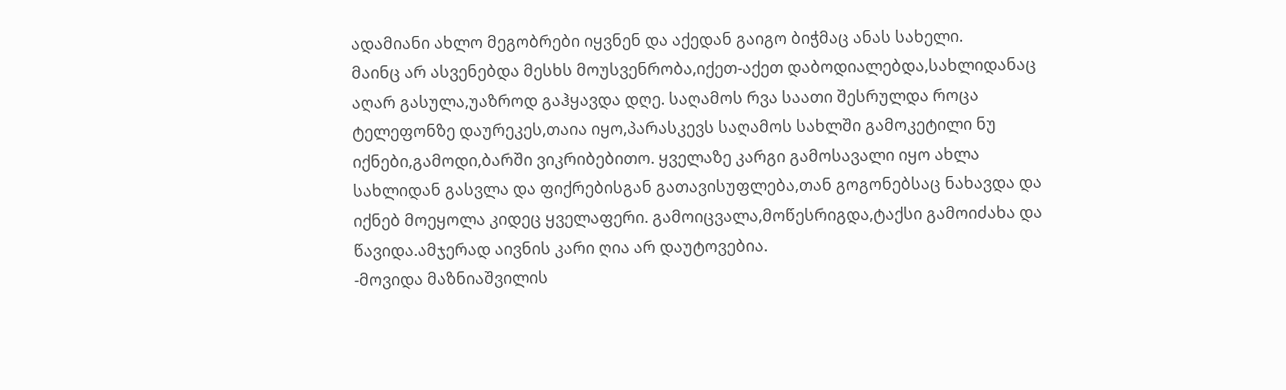ადამიანი ახლო მეგობრები იყვნენ და აქედან გაიგო ბიჭმაც ანას სახელი.
მაინც არ ასვენებდა მესხს მოუსვენრობა,იქეთ-აქეთ დაბოდიალებდა,სახლიდანაც აღარ გასულა,უაზროდ გაჰყავდა დღე. საღამოს რვა საათი შესრულდა როცა ტელეფონზე დაურეკეს,თაია იყო,პარასკევს საღამოს სახლში გამოკეტილი ნუ იქნები,გამოდი,ბარში ვიკრიბებითო. ყველაზე კარგი გამოსავალი იყო ახლა სახლიდან გასვლა და ფიქრებისგან გათავისუფლება,თან გოგონებსაც ნახავდა და იქნებ მოეყოლა კიდეც ყველაფერი. გამოიცვალა,მოწესრიგდა,ტაქსი გამოიძახა და წავიდა.ამჯერად აივნის კარი ღია არ დაუტოვებია.
-მოვიდა მაზნიაშვილის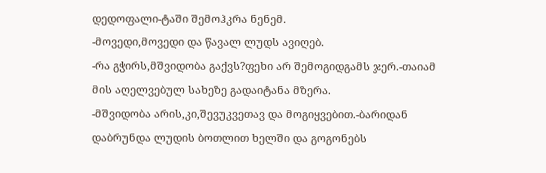დედოფალი-ტაში შემოჰკრა ნენემ.
-მოვედი,მოვედი და წავალ ლუდს ავიღებ.
-რა გჭირს,მშვიდობა გაქვს?ფეხი არ შემოგიდგამს ჯერ.-თაიამ მის აღელვებულ სახეზე გადაიტანა მზერა.
-მშვიდობა არის,კი,შევუკვეთავ და მოგიყვებით.-ბარიდან დაბრუნდა ლუდის ბოთლით ხელში და გოგონებს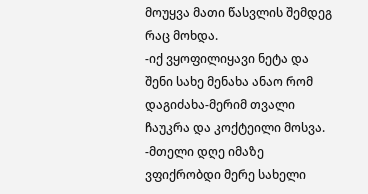მოუყვა მათი წასვლის შემდეგ რაც მოხდა.
-იქ ვყოფილიყავი ნეტა და შენი სახე მენახა ანაო რომ დაგიძახა-მერიმ თვალი ჩაუკრა და კოქტეილი მოსვა.
-მთელი დღე იმაზე ვფიქრობდი მერე სახელი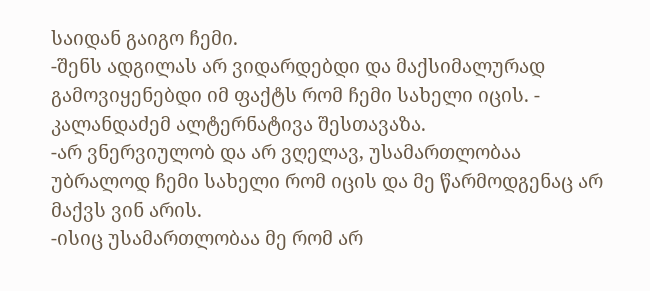საიდან გაიგო ჩემი.
-შენს ადგილას არ ვიდარდებდი და მაქსიმალურად გამოვიყენებდი იმ ფაქტს რომ ჩემი სახელი იცის. - კალანდაძემ ალტერნატივა შესთავაზა.
-არ ვნერვიულობ და არ ვღელავ, უსამართლობაა უბრალოდ ჩემი სახელი რომ იცის და მე წარმოდგენაც არ მაქვს ვინ არის.
-ისიც უსამართლობაა მე რომ არ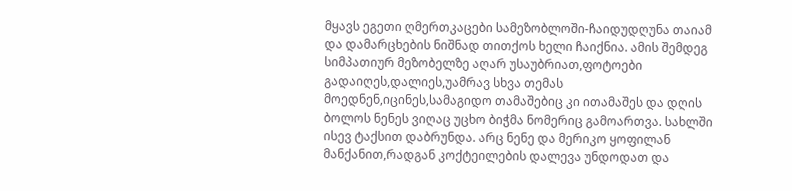მყავს ეგეთი ღმერთკაცები სამეზობლოში-ჩაიდუდღუნა თაიამ და დამარცხების ნიშნად თითქოს ხელი ჩაიქნია. ამის შემდეგ სიმპათიურ მეზობელზე აღარ უსაუბრიათ,ფოტოები გადაიღეს,დალიეს,უამრავ სხვა თემას მოედნენ,იცინეს,სამაგიდო თამაშებიც კი ითამაშეს და დღის ბოლოს ნენეს ვიღაც უცხო ბიჭმა ნომერიც გამოართვა. სახლში ისევ ტაქსით დაბრუნდა. არც ნენე და მერიკო ყოფილან მანქანით,რადგან კოქტეილების დალევა უნდოდათ და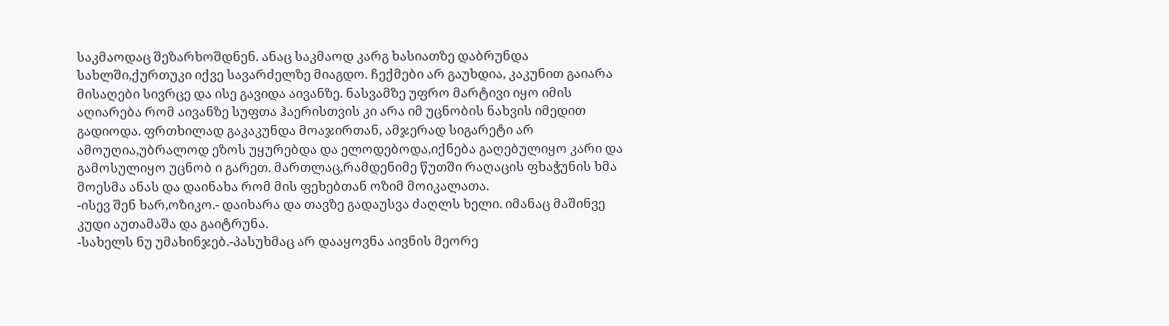საკმაოდაც შეზარხოშდნენ. ანაც საკმაოდ კარგ ხასიათზე დაბრუნდა სახლში,ქურთუკი იქვე სავარძელზე მიაგდო. ჩექმები არ გაუხდია, კაკუნით გაიარა მისაღები სივრცე და ისე გავიდა აივანზე. ნასვამზე უფრო მარტივი იყო იმის აღიარება რომ აივანზე სუფთა ჰაერისთვის კი არა იმ უცნობის ნახვის იმედით გადიოდა. ფრთხილად გაკაკუნდა მოაჯირთან, ამჯერად სიგარეტი არ ამოუღია,უბრალოდ ეზოს უყურებდა და ელოდებოდა,იქნება გაღებულიყო კარი და გამოსულიყო უცნობ ი გარეთ. მართლაც,რამდენიმე წუთში რაღაცის ფხაჭუნის ხმა მოესმა ანას და დაინახა რომ მის ფეხებთან ოზიმ მოიკალათა.
-ისევ შენ ხარ,ოზიკო.- დაიხარა და თავზე გადაუსვა ძაღლს ხელი. იმანაც მაშინვე კუდი აუთამაშა და გაიტრუნა.
-სახელს ნუ უმახინჯებ.-პასუხმაც არ დააყოვნა აივნის მეორე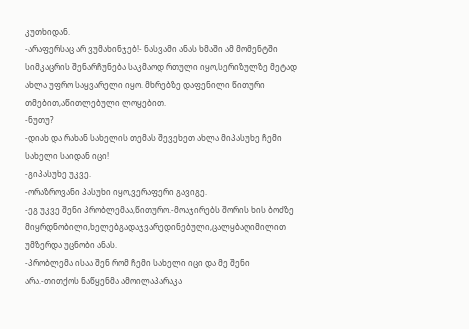კუთხიდან.
-არაფერსაც არ ვუმახინჯებ!- ნასვამი ანას ხმაში ამ მომენტში სიმკაცრის შენარჩუნება საკმაოდ რთული იყო,სერიზულზე მეტად ახლა უფრო საყვარელი იყო. მხრებზე დაფენილი წითური თმებით,აწითლებული ლოყებით.
-ნუთუ?
-დიახ და რახან სახელის თემას შევეხეთ ახლა მიპასუხე ჩემი სახელი საიდან იცი!
-გიპასუხე უკვე.
-ორაზროვანი პასუხი იყო,ვერაფერი გავიგე.
-ეგ უკვე შენი პრობლემაა,წითურო.-მოაჯირებს შორის ხის ბოძზე მიყრდნობილი,ხელებგადაჯვარედინებული,ცალყბაღიმილით უმზერდა უცნობი ანას.
-პრობლემა ისაა შენ რომ ჩემი სახელი იცი და მე შენი არა.-თითქოს ნაწყენმა ამოილაპარაკა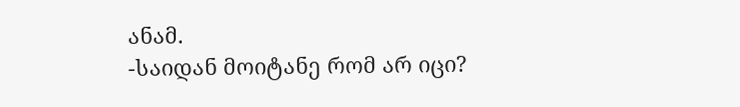ანამ.
-საიდან მოიტანე რომ არ იცი?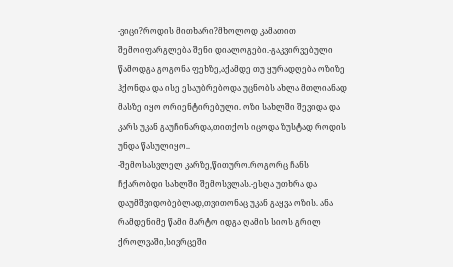-ვიცი?როდის მითხარი?მხოლოდ კამათით შემოიფარგლება შენი დიალოგები.-გაკვირვებული წამოდგა გოგონა ფეხზე,აქამდე თუ ყურადღება ოზიზე ჰქონდა და ისე ესაუბრებოდა უცნობს ახლა მთლიანად მასზე იყო ორიენტირებული. ოზი სახლში შევიდა და კარს უკან გაუჩინარდა,თითქოს იცოდა ზუსტად როდის უნდა წასულიყო..
-შემოსასვლელ კარზე,წითურო.როგორც ჩანს ჩქარობდი სახლში შემოსვლას.-ესღა უთხრა და დაუმშვიდობებლად,თვითონაც უკან გაყვა ოზის. ანა რამდენიმე წამი მარტო იდგა ღამის სიოს გრილ ქროლვაში,სივრცეში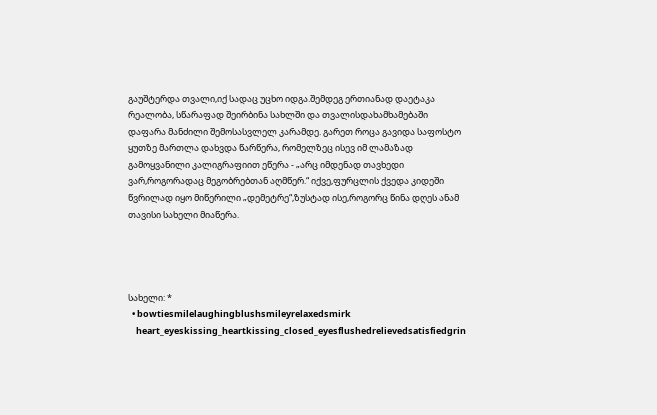გაუშტერდა თვალი,იქ სადაც უცხო იდგა.შემდეგ ერთიანად დაეტაკა რეალობა, სწარაფად შეირბინა სახლში და თვალისდახამხამებაში დაფარა მანძილი შემოსასვლელ კარამდე. გარეთ როცა გავიდა საფოსტო ყუთზე მართლა დახვდა წარწერა, რომელზეც ისევ იმ ლამაზად გამოყვანილი კალიგრაფიით ეწერა - „არც იმდენად თავხედი ვარ,როგორადაც მეგობრებთან აღმწერ.“ იქვე,ფურცლის ქვედა კიდეში წვრილად იყო მიწერილი „დემეტრე“,ზუსტად ისე,როგორც წინა დღეს ანამ თავისი სახელი მიაწერა.




სახელი: *
  • bowtiesmilelaughingblushsmileyrelaxedsmirk
    heart_eyeskissing_heartkissing_closed_eyesflushedrelievedsatisfiedgrin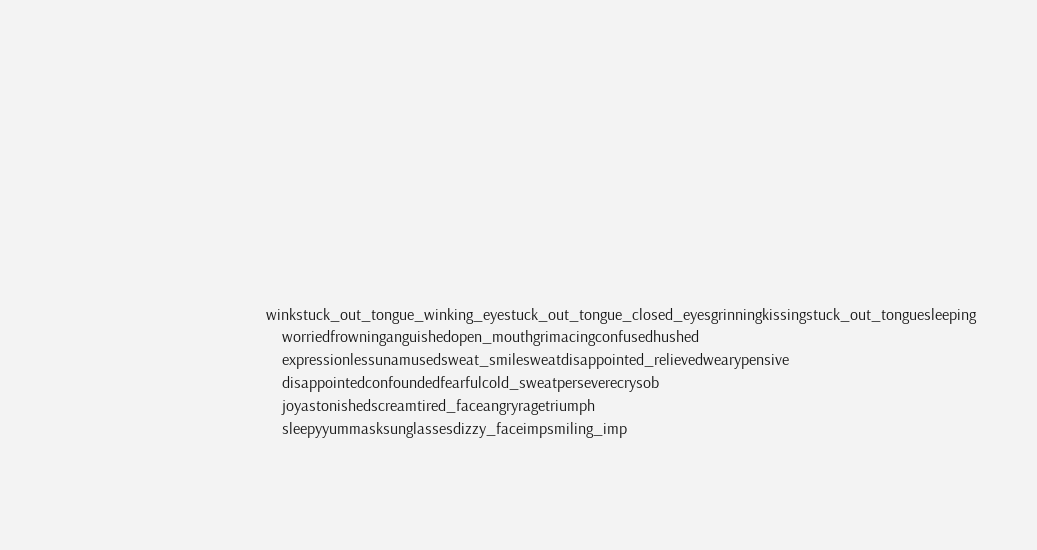winkstuck_out_tongue_winking_eyestuck_out_tongue_closed_eyesgrinningkissingstuck_out_tonguesleeping
    worriedfrowninganguishedopen_mouthgrimacingconfusedhushed
    expressionlessunamusedsweat_smilesweatdisappointed_relievedwearypensive
    disappointedconfoundedfearfulcold_sweatperseverecrysob
    joyastonishedscreamtired_faceangryragetriumph
    sleepyyummasksunglassesdizzy_faceimpsmiling_imp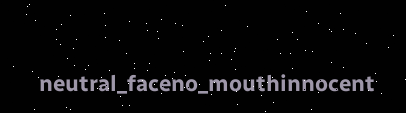neutral_faceno_mouthinnocent